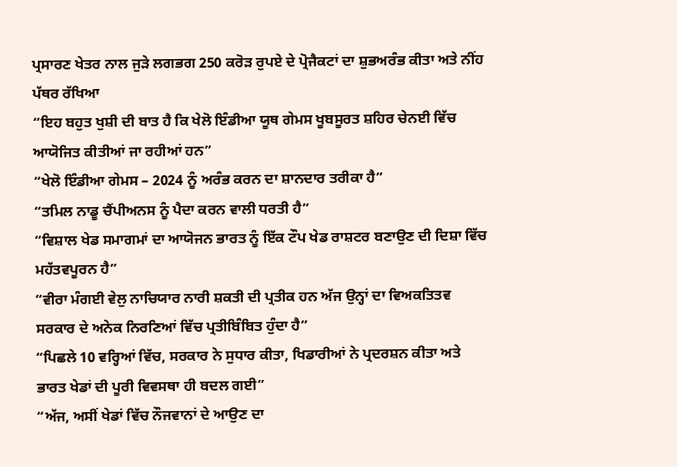ਪ੍ਰਸਾਰਣ ਖੇਤਰ ਨਾਲ ਜੁੜੇ ਲਗਭਗ 250 ਕਰੋੜ ਰੁਪਏ ਦੇ ਪ੍ਰੋਜੈਕਟਾਂ ਦਾ ਸ਼ੁਭਅਰੰਭ ਕੀਤਾ ਅਤੇ ਨੀਂਹ ਪੱਥਰ ਰੱਖਿਆ
“ਇਹ ਬਹੁਤ ਖੁਸ਼ੀ ਦੀ ਬਾਤ ਹੈ ਕਿ ਖੇਲੋ ਇੰਡੀਆ ਯੂਥ ਗੇਮਸ ਖੂਬਸੂਰਤ ਸ਼ਹਿਰ ਚੇਨਈ ਵਿੱਚ ਆਯੋਜਿਤ ਕੀਤੀਆਂ ਜਾ ਰਹੀਆਂ ਹਨ”
“ਖੇਲੋ ਇੰਡੀਆ ਗੇਮਸ – 2024 ਨੂੰ ਅਰੰਭ ਕਰਨ ਦਾ ਸ਼ਾਨਦਾਰ ਤਰੀਕਾ ਹੈ”
“ਤਮਿਲ ਨਾਡੂ ਚੈਂਪੀਅਨਸ ਨੂੰ ਪੈਦਾ ਕਰਨ ਵਾਲੀ ਧਰਤੀ ਹੈ”
“ਵਿਸ਼ਾਲ ਖੇਡ ਸਮਾਗਮਾਂ ਦਾ ਆਯੋਜਨ ਭਾਰਤ ਨੂੰ ਇੱਕ ਟੌਪ ਖੇਡ ਰਾਸ਼ਟਰ ਬਣਾਉਣ ਦੀ ਦਿਸ਼ਾ ਵਿੱਚ ਮਹੱਤਵਪੂਰਨ ਹੈ”
“ਵੀਰਾ ਮੰਗਈ ਵੇਲੁ ਨਾਚਿਯਾਰ ਨਾਰੀ ਸ਼ਕਤੀ ਦੀ ਪ੍ਰਤੀਕ ਹਨ ਅੱਜ ਉਨ੍ਹਾਂ ਦਾ ਵਿਅਕਤਿਤਵ ਸਰਕਾਰ ਦੇ ਅਨੇਕ ਨਿਰਣਿਆਂ ਵਿੱਚ ਪ੍ਰਤੀਬਿੰਬਿਤ ਹੁੰਦਾ ਹੈ”
“ਪਿਛਲੇ 10 ਵਰ੍ਹਿਆਂ ਵਿੱਚ, ਸਰਕਾਰ ਨੇ ਸੁਧਾਰ ਕੀਤਾ, ਖਿਡਾਰੀਆਂ ਨੇ ਪ੍ਰਦਰਸ਼ਨ ਕੀਤਾ ਅਤੇ ਭਾਰਤ ਖੇਡਾਂ ਦੀ ਪੂਰੀ ਵਿਵਸਥਾ ਹੀ ਬਦਲ ਗਈ”
“ਅੱਜ, ਅਸੀਂ ਖੇਡਾਂ ਵਿੱਚ ਨੌਜਵਾਨਾਂ ਦੇ ਆਉਣ ਦਾ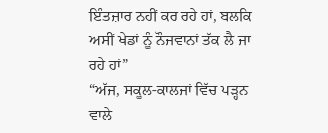ਇੰਤਜ਼ਾਰ ਨਹੀਂ ਕਰ ਰਹੇ ਹਾਂ, ਬਲਕਿ ਅਸੀਂ ਖੇਡਾਂ ਨੂੰ ਨੌਜਵਾਨਾਂ ਤੱਕ ਲੈ ਜਾ ਰਹੇ ਹਾਂ”
“ਅੱਜ, ਸਕੂਲ-ਕਾਲਜਾਂ ਵਿੱਚ ਪੜ੍ਹਨ ਵਾਲੇ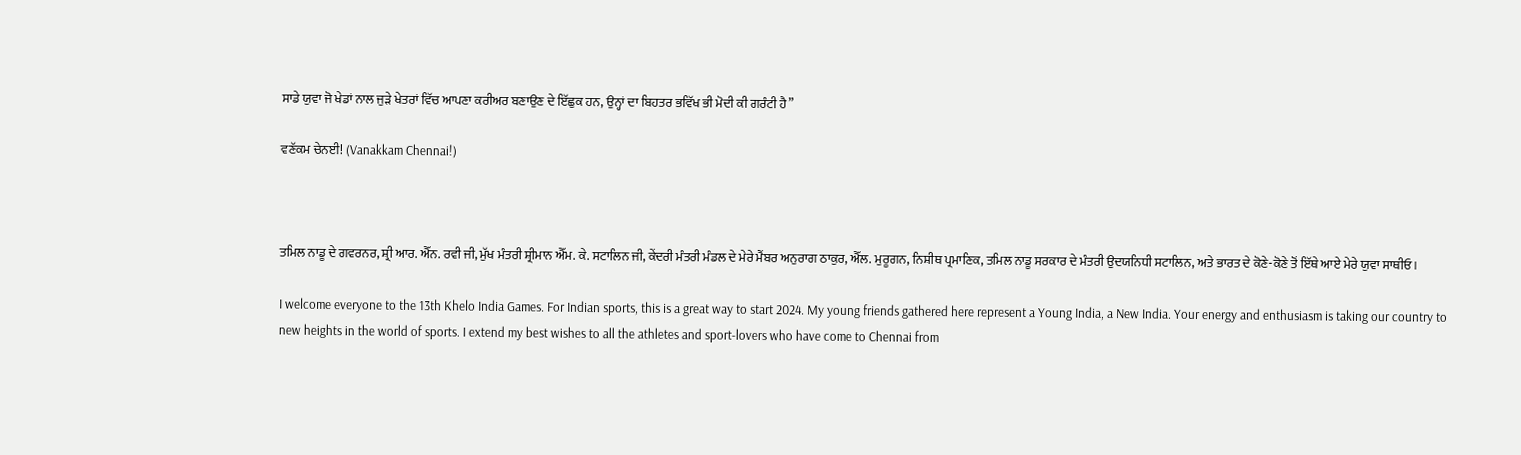ਸਾਡੇ ਯੁਵਾ ਜੋ ਖੇਡਾਂ ਨਾਲ ਜੁੜੇ ਖੇਤਰਾਂ ਵਿੱਚ ਆਪਣਾ ਕਰੀਅਰ ਬਣਾਉਣ ਦੇ ਇੱਛੁਕ ਹਨ, ਉਨ੍ਹਾਂ ਦਾ ਬਿਹਤਰ ਭਵਿੱਖ ਭੀ ਮੋਦੀ ਕੀ ਗਰੰਟੀ ਹੈ”

ਵਣੱਕਮ ਚੇਨਈ! (Vanakkam Chennai!)



ਤਮਿਲ ਨਾਡੂ ਦੇ ਗਵਰਨਰ, ਸ਼੍ਰੀ ਆਰ. ਐੱਨ. ਰਵੀ ਜੀ, ਮੁੱਖ ਮੰਤਰੀ ਸ਼੍ਰੀਮਾਨ ਐੱਮ. ਕੇ. ਸਟਾਲਿਨ ਜੀ, ਕੇਂਦਰੀ ਮੰਤਰੀ ਮੰਡਲ ਦੇ ਮੇਰੇ ਮੈਂਬਰ ਅਨੁਰਾਗ ਠਾਕੁਰ, ਐੱਲ. ਮੁਰੂਗਨ, ਨਿਸ਼ੀਥ ਪ੍ਰਮਾਣਿਕ, ਤਮਿਲ ਨਾਡੂ ਸਰਕਾਰ ਦੇ ਮੰਤਰੀ ਉਦਯਨਿਧੀ ਸਟਾਲਿਨ, ਅਤੇ ਭਾਰਤ ਦੇ ਕੋਣੇ-ਕੋਣੇ ਤੋਂ ਇੱਥੇ ਆਏ ਮੇਰੇ ਯੁਵਾ ਸਾਥੀਓ।

I welcome everyone to the 13th Khelo India Games. For Indian sports, this is a great way to start 2024. My young friends gathered here represent a Young India, a New India. Your energy and enthusiasm is taking our country to new heights in the world of sports. I extend my best wishes to all the athletes and sport-lovers who have come to Chennai from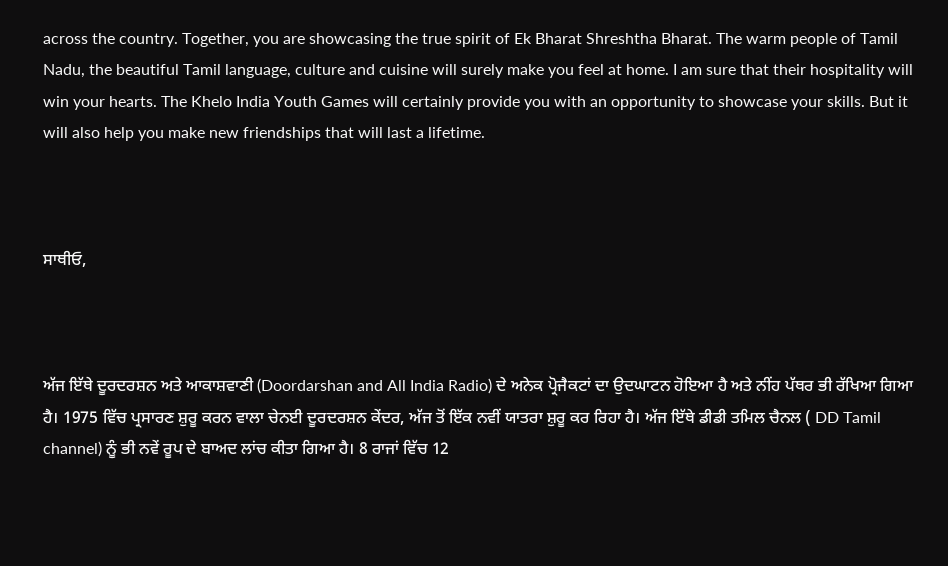across the country. Together, you are showcasing the true spirit of Ek Bharat Shreshtha Bharat. The warm people of Tamil Nadu, the beautiful Tamil language, culture and cuisine will surely make you feel at home. I am sure that their hospitality will win your hearts. The Khelo India Youth Games will certainly provide you with an opportunity to showcase your skills. But it will also help you make new friendships that will last a lifetime.



ਸਾਥੀਓ,



ਅੱਜ ਇੱਥੇ ਦੂਰਦਰਸ਼ਨ ਅਤੇ ਆਕਾਸ਼ਵਾਣੀ (Doordarshan and All India Radio) ਦੇ ਅਨੇਕ ਪ੍ਰੋਜੈਕਟਾਂ ਦਾ ਉਦਘਾਟਨ ਹੋਇਆ ਹੈ ਅਤੇ ਨੀਂਹ ਪੱਥਰ ਭੀ ਰੱਖਿਆ ਗਿਆ ਹੈ। 1975 ਵਿੱਚ ਪ੍ਰਸਾਰਣ ਸ਼ੁਰੂ ਕਰਨ ਵਾਲਾ ਚੇਨਈ ਦੂਰਦਰਸ਼ਨ ਕੇਂਦਰ, ਅੱਜ ਤੋਂ ਇੱਕ ਨਵੀਂ ਯਾਤਰਾ ਸ਼ੁਰੂ ਕਰ ਰਿਹਾ ਹੈ। ਅੱਜ ਇੱਥੇ ਡੀਡੀ ਤਮਿਲ ਚੈਨਲ ( DD Tamil channel) ਨੂੰ ਭੀ ਨਵੇਂ ਰੂਪ ਦੇ ਬਾਅਦ ਲਾਂਚ ਕੀਤਾ ਗਿਆ ਹੈ। 8 ਰਾਜਾਂ ਵਿੱਚ 12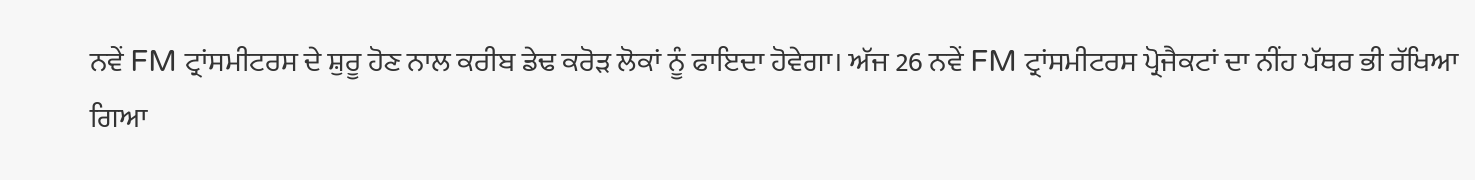ਨਵੇਂ FM ਟ੍ਰਾਂਸਮੀਟਰਸ ਦੇ ਸ਼ੁਰੂ ਹੋਣ ਨਾਲ ਕਰੀਬ ਡੇਢ ਕਰੋੜ ਲੋਕਾਂ ਨੂੰ ਫਾਇਦਾ ਹੋਵੇਗਾ। ਅੱਜ 26 ਨਵੇਂ FM ਟ੍ਰਾਂਸਮੀਟਰਸ ਪ੍ਰੋਜੈਕਟਾਂ ਦਾ ਨੀਂਹ ਪੱਥਰ ਭੀ ਰੱਖਿਆ ਗਿਆ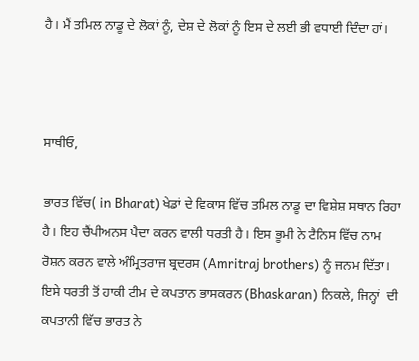ਹੈ। ਮੈਂ ਤਮਿਲ ਨਾਡੂ ਦੇ ਲੋਕਾਂ ਨੂੰ, ਦੇਸ਼ ਦੇ ਲੋਕਾਂ ਨੂੰ ਇਸ ਦੇ ਲਈ ਭੀ ਵਧਾਈ ਦਿੰਦਾ ਹਾਂ।



ਸਾਥੀਓ,

ਭਾਰਤ ਵਿੱਚ( in Bharat) ਖੇਡਾਂ ਦੇ ਵਿਕਾਸ ਵਿੱਚ ਤਮਿਲ ਨਾਡੂ ਦਾ ਵਿਸ਼ੇਸ਼ ਸਥਾਨ ਰਿਹਾ ਹੈ। ਇਹ ਚੈਂਪੀਅਨਸ ਪੈਦਾ ਕਰਨ ਵਾਲੀ ਧਰਤੀ ਹੈ। ਇਸ ਭੂਮੀ ਨੇ ਟੈਨਿਸ ਵਿੱਚ ਨਾਮ ਰੋਸ਼ਨ ਕਰਨ ਵਾਲੇ ਅੰਮ੍ਰਿਤਰਾਜ ਬ੍ਰਦਰਸ (Amritraj brothers) ਨੂੰ ਜਨਮ ਦਿੱਤਾ। ਇਸੇ ਧਰਤੀ ਤੋਂ ਹਾਕੀ ਟੀਮ ਦੇ ਕਪਤਾਨ ਭਾਸਕਰਨ (Bhaskaran) ਨਿਕਲੇ, ਜਿਨ੍ਹਾਂ  ਦੀ ਕਪਤਾਨੀ ਵਿੱਚ ਭਾਰਤ ਨੇ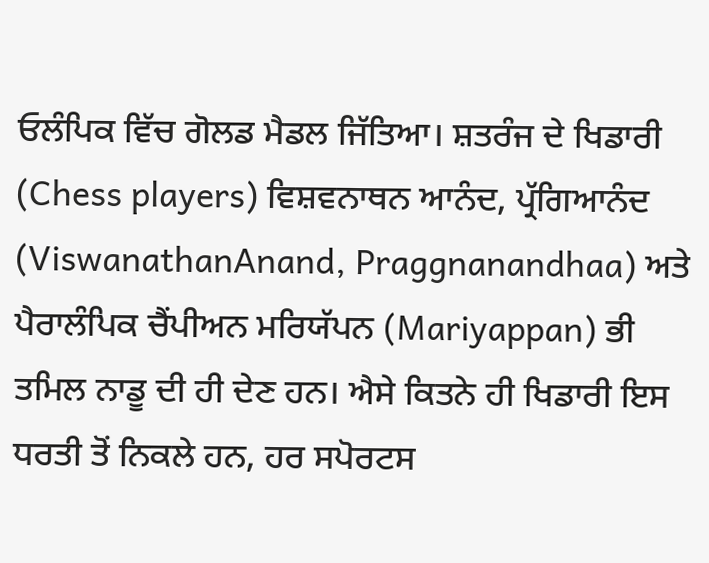ਓਲੰਪਿਕ ਵਿੱਚ ਗੋਲਡ ਮੈਡਲ ਜਿੱਤਿਆ। ਸ਼ਤਰੰਜ ਦੇ ਖਿਡਾਰੀ (Chess players) ਵਿਸ਼ਵਨਾਥਨ ਆਨੰਦ, ਪ੍ਰੱਗਿਆਨੰਦ (ViswanathanAnand, Praggnanandhaa) ਅਤੇ ਪੈਰਾਲੰਪਿਕ ਚੈਂਪੀਅਨ ਮਰਿਯੱਪਨ (Mariyappan) ਭੀ ਤਮਿਲ ਨਾਡੂ ਦੀ ਹੀ ਦੇਣ ਹਨ। ਐਸੇ ਕਿਤਨੇ ਹੀ ਖਿਡਾਰੀ ਇਸ ਧਰਤੀ ਤੋਂ ਨਿਕਲੇ ਹਨ, ਹਰ ਸਪੋਰਟਸ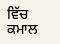ਵਿੱਚ ਕਮਾਲ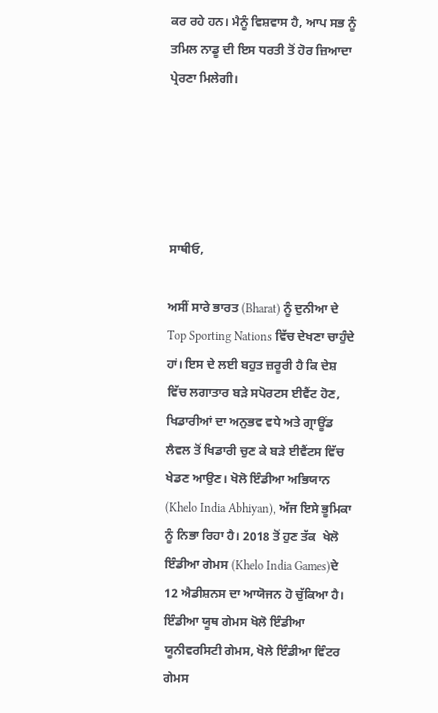ਕਰ ਰਹੇ ਹਨ। ਮੈਨੂੰ ਵਿਸ਼ਵਾਸ ਹੈ, ਆਪ ਸਭ ਨੂੰ ਤਮਿਲ ਨਾਡੂ ਦੀ ਇਸ ਧਰਤੀ ਤੋਂ ਹੋਰ ਜ਼ਿਆਦਾ ਪ੍ਰੇਰਣਾ ਮਿਲੇਗੀ।





ਸਾਥੀਓ,

ਅਸੀਂ ਸਾਰੇ ਭਾਰਤ (Bharat) ਨੂੰ ਦੁਨੀਆ ਦੇ Top Sporting Nations ਵਿੱਚ ਦੇਖਣਾ ਚਾਹੁੰਦੇ ਹਾਂ। ਇਸ ਦੇ ਲਈ ਬਹੁਤ ਜ਼ਰੂਰੀ ਹੈ ਕਿ ਦੇਸ਼ ਵਿੱਚ ਲਗਾਤਾਰ ਬੜੇ ਸਪੋਰਟਸ ਈਵੈਂਟ ਹੋਣ, ਖਿਡਾਰੀਆਂ ਦਾ ਅਨੁਭਵ ਵਧੇ ਅਤੇ ਗ੍ਰਾਊਂਡ ਲੈਵਲ ਤੋਂ ਖਿਡਾਰੀ ਚੁਣ ਕੇ ਬੜੇ ਈਵੈਂਟਸ ਵਿੱਚ ਖੇਡਣ ਆਉਣ। ਖੋਲੋ ਇੰਡੀਆ ਅਭਿਯਾਨ (Khelo India Abhiyan), ਅੱਜ ਇਸੇ ਭੂਮਿਕਾ ਨੂੰ ਨਿਭਾ ਰਿਹਾ ਹੈ। 2018 ਤੋਂ ਹੁਣ ਤੱਕ  ਖੇਲੋ ਇੰਡੀਆ ਗੇਮਸ (Khelo India Games)ਦੇ 12 ਐਡੀਸ਼ਨਸ ਦਾ ਆਯੋਜਨ ਹੋ ਚੁੱਕਿਆ ਹੈ। ਇੰਡੀਆ ਯੂਥ ਗੇਮਸ ਖੋਲੋ ਇੰਡੀਆ ਯੂਨੀਵਰਸਿਟੀ ਗੇਮਸ, ਖੋਲੇ ਇੰਡੀਆ ਵਿੰਟਰ ਗੇਮਸ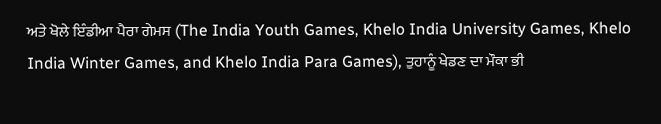ਅਤੇ ਖੋਲੇ ਇੰਡੀਆ ਪੈਰਾ ਗੇਮਸ (The India Youth Games, Khelo India University Games, Khelo India Winter Games, and Khelo India Para Games), ਤੁਹਾਨੂੰ ਖੇਡਣ ਦਾ ਮੌਕਾ ਭੀ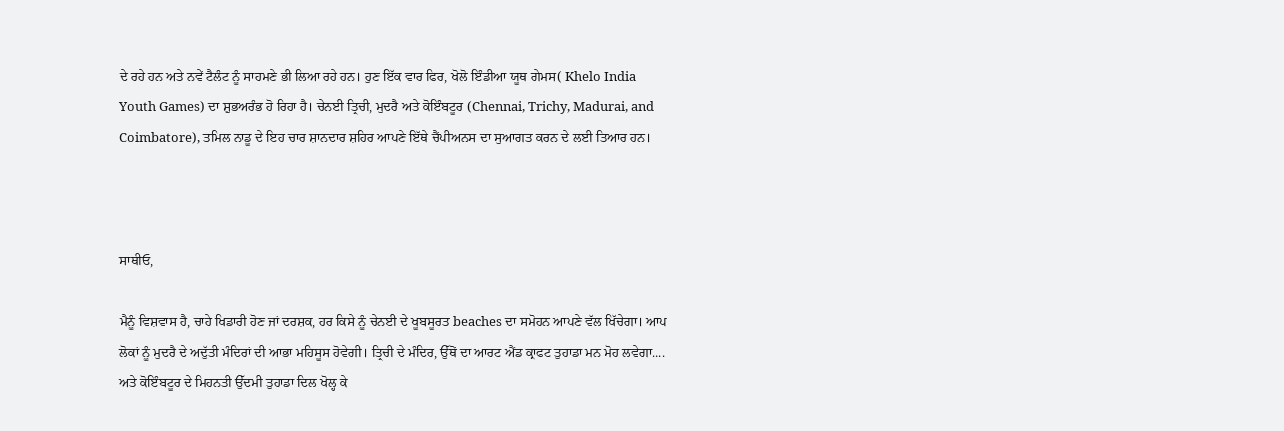ਦੇ ਰਹੇ ਹਨ ਅਤੇ ਨਵੇਂ ਟੈਲੰਟ ਨੂੰ ਸਾਹਮਣੇ ਭੀ ਲਿਆ ਰਹੇ ਹਨ। ਹੁਣ ਇੱਕ ਵਾਰ ਫਿਰ, ਖੋਲੋ ਇੰਡੀਆ ਯੂਥ ਗੇਮਸ( Khelo India Youth Games) ਦਾ ਸ਼ੁਭਅਰੰਭ ਹੋ ਰਿਹਾ ਹੈ। ਚੇਨਈ ਤ੍ਰਿਚੀ, ਮੁਦਰੈ ਅਤੇ ਕੋਇੰਬਟੂਰ (Chennai, Trichy, Madurai, and Coimbatore), ਤਮਿਲ ਨਾਡੂ ਦੇ ਇਹ ਚਾਰ ਸ਼ਾਨਦਾਰ ਸ਼ਹਿਰ ਆਪਣੇ ਇੱਥੇ ਚੈਂਪੀਅਨਸ ਦਾ ਸੁਆਗਤ ਕਰਨ ਦੇ ਲਈ ਤਿਆਰ ਹਨ।



ਸਾਥੀਓ,

ਮੈਨੂੰ ਵਿਸ਼ਵਾਸ ਹੈ, ਚਾਹੇ ਖਿਡਾਰੀ ਹੋਣ ਜਾਂ ਦਰਸ਼ਕ, ਹਰ ਕਿਸੇ ਨੂੰ ਚੇਨਈ ਦੇ ਖੂਬਸੂਰਤ beaches ਦਾ ਸਮੋਹਨ ਆਪਣੇ ਵੱਲ ਖਿੱਚੇਗਾ। ਆਪ ਲੋਕਾਂ ਨੂੰ ਮੁਦਰੈ ਦੇ ਅਦੁੱਤੀ ਮੰਦਿਰਾਂ ਦੀ ਆਭਾ ਮਹਿਸੂਸ ਹੋਵੇਗੀ। ਤ੍ਰਿਚੀ ਦੇ ਮੰਦਿਰ, ਉੱਥੋਂ ਦਾ ਆਰਟ ਐਂਡ ਕ੍ਰਾਫਟ ਤੁਹਾਡਾ ਮਨ ਮੋਹ ਲਵੇਗਾ.... ਅਤੇ ਕੋਇੰਬਟੂਰ ਦੇ ਮਿਹਨਤੀ ਉੱਦਮੀ ਤੁਹਾਡਾ ਦਿਲ ਖੋਲ੍ਹ ਕੇ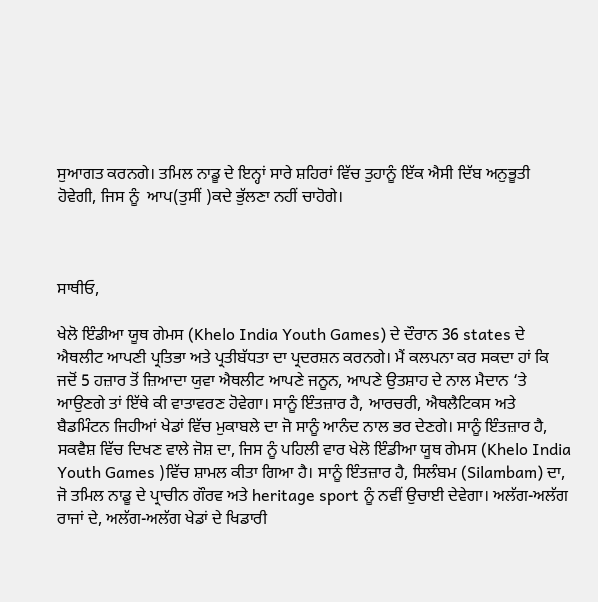ਸੁਆਗਤ ਕਰਨਗੇ। ਤਮਿਲ ਨਾਡੂ ਦੇ ਇਨ੍ਹਾਂ ਸਾਰੇ ਸ਼ਹਿਰਾਂ ਵਿੱਚ ਤੁਹਾਨੂੰ ਇੱਕ ਐਸੀ ਦਿੱਬ ਅਨੁਭੂਤੀ ਹੋਵੇਗੀ, ਜਿਸ ਨੂੰ  ਆਪ(ਤੁਸੀਂ )ਕਦੇ ਭੁੱਲਣਾ ਨਹੀਂ ਚਾਹੋਗੇ।



ਸਾਥੀਓ,

ਖੇਲੋ ਇੰਡੀਆ ਯੂਥ ਗੇਮਸ (Khelo India Youth Games) ਦੇ ਦੌਰਾਨ 36 states ਦੇ ਐਥਲੀਟ ਆਪਣੀ ਪ੍ਰਤਿਭਾ ਅਤੇ ਪ੍ਰਤੀਬੱਧਤਾ ਦਾ ਪ੍ਰਦਰਸ਼ਨ ਕਰਨਗੇ। ਮੈਂ ਕਲਪਨਾ ਕਰ ਸਕਦਾ ਹਾਂ ਕਿ ਜਦੋਂ 5 ਹਜ਼ਾਰ ਤੋਂ ਜ਼ਿਆਦਾ ਯੁਵਾ ਐਥਲੀਟ ਆਪਣੇ ਜਨੂਨ, ਆਪਣੇ ਉਤਸ਼ਾਹ ਦੇ ਨਾਲ ਮੈਦਾਨ ‘ਤੇ ਆਉਣਗੇ ਤਾਂ ਇੱਥੇ ਕੀ ਵਾਤਾਵਰਣ ਹੋਵੇਗਾ। ਸਾਨੂੰ ਇੰਤਜ਼ਾਰ ਹੈ, ਆਰਚਰੀ, ਐਥਲੈਟਿਕਸ ਅਤੇ ਬੈਡਮਿੰਟਨ ਜਿਹੀਆਂ ਖੇਡਾਂ ਵਿੱਚ ਮੁਕਾਬਲੇ ਦਾ ਜੋ ਸਾਨੂੰ ਆਨੰਦ ਨਾਲ ਭਰ ਦੇਣਗੇ। ਸਾਨੂੰ ਇੰਤਜ਼ਾਰ ਹੈ, ਸਕਵੈਸ਼ ਵਿੱਚ ਦਿਖਣ ਵਾਲੇ ਜੋਸ਼ ਦਾ, ਜਿਸ ਨੂੰ ਪਹਿਲੀ ਵਾਰ ਖੇਲੋ ਇੰਡੀਆ ਯੂਥ ਗੇਮਸ (Khelo India Youth Games )ਵਿੱਚ ਸ਼ਾਮਲ ਕੀਤਾ ਗਿਆ ਹੈ। ਸਾਨੂੰ ਇੰਤਜ਼ਾਰ ਹੈ, ਸਿਲੰਬਮ (Silambam) ਦਾ, ਜੋ ਤਮਿਲ ਨਾਡੂ ਦੇ ਪ੍ਰਾਚੀਨ ਗੌਰਵ ਅਤੇ heritage sport ਨੂੰ ਨਵੀਂ ਉਚਾਈ ਦੇਵੇਗਾ। ਅਲੱਗ-ਅਲੱਗ ਰਾਜਾਂ ਦੇ, ਅਲੱਗ-ਅਲੱਗ ਖੇਡਾਂ ਦੇ ਖਿਡਾਰੀ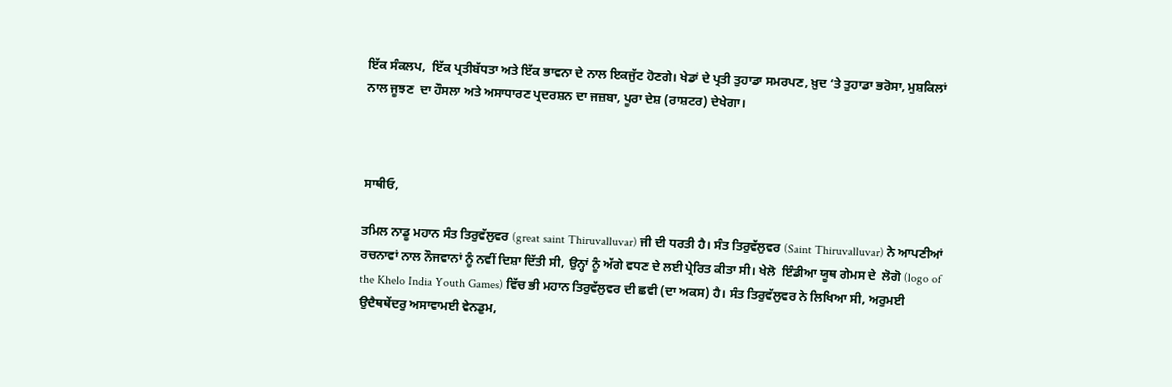ਇੱਕ ਸੰਕਲਪ,  ਇੱਕ ਪ੍ਰਤੀਬੱਧਤਾ ਅਤੇ ਇੱਕ ਭਾਵਨਾ ਦੇ ਨਾਲ ਇਕਜੁੱਟ ਹੋਣਗੇ। ਖੇਡਾਂ ਦੇ ਪ੍ਰਤੀ ਤੁਹਾਡਾ ਸਮਰਪਣ, ਖ਼ੁਦ ‘ਤੇ ਤੁਹਾਡਾ ਭਰੋਸਾ, ਮੁਸ਼ਕਿਲਾਂ ਨਾਲ ਜੂਝਣ  ਦਾ ਹੌਸਲਾ ਅਤੇ ਅਸਾਧਾਰਣ ਪ੍ਰਦਰਸ਼ਨ ਦਾ ਜਜ਼ਬਾ, ਪੂਰਾ ਦੇਸ਼ (ਰਾਸ਼ਟਰ) ਦੇਖੇਗਾ।



ਸਾਥੀਓ,

ਤਮਿਲ ਨਾਡੂ ਮਹਾਨ ਸੰਤ ਤਿਰੁਵੱਲੁਵਰ (great saint Thiruvalluvar) ਜੀ ਦੀ ਧਰਤੀ ਹੈ। ਸੰਤ ਤਿਰੁਵੱਲੁਵਰ (Saint Thiruvalluvar) ਨੇ ਆਪਣੀਆਂ ਰਚਨਾਵਾਂ ਨਾਲ ਨੌਜਵਾਨਾਂ ਨੂੰ ਨਵੀਂ ਦਿਸ਼ਾ ਦਿੱਤੀ ਸੀ, ਉਨ੍ਹਾਂ ਨੂੰ ਅੱਗੇ ਵਧਣ ਦੇ ਲਈ ਪ੍ਰੇਰਿਤ ਕੀਤਾ ਸੀ। ਖੇਲੋ  ਇੰਡੀਆ ਯੂਥ ਗੇਮਸ ਦੇ  ਲੋਗੋ (logo of the Khelo India Youth Games) ਵਿੱਚ ਭੀ ਮਹਾਨ ਤਿਰੁਵੱਲੁਵਰ ਦੀ ਛਵੀ (ਦਾ ਅਕਸ) ਹੈ। ਸੰਤ ਤਿਰੁਵੱਲੁਵਰ ਨੇ ਲਿਖਿਆ ਸੀ, ਅਰੁਮਈ ਉਦੈਥਥੇਂਦਰੁ ਅਸਾਵਾਮਈ ਵੇਨਡੁਮ,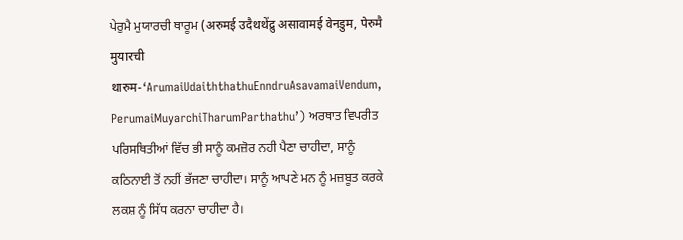ਪੇਰੁਮੈ ਮੁਯਾਰਚੀ ਥਾਰੂਮ (अरुमई उदैथथेंद्रु असावामई वेनडुम, पेरुमै मुयारची थारुम-‘ArumaiUdaiththathuEnndruAsavamaiVendum, PerumaiMuyarchiTharumParthathu’) ਅਰਥਾਤ ਵਿਪਰੀਤ ਪਰਿਸਥਿਤੀਆਂ ਵਿੱਚ ਭੀ ਸਾਨੂੰ ਕਮਜ਼ੋਰ ਨਹੀ ਪੈਣਾ ਚਾਹੀਦਾ, ਸਾਨੂੰ ਕਠਿਨਾਈ ਤੋਂ ਨਹੀਂ ਭੱਜਣਾ ਚਾਹੀਦਾ। ਸਾਨੂੰ ਆਪਣੇ ਮਨ ਨੂੰ ਮਜ਼ਬੂਤ ਕਰਕੇ ਲਕਸ਼ ਨੂੰ ਸਿੱਧ ਕਰਨਾ ਚਾਹੀਦਾ ਹੈ।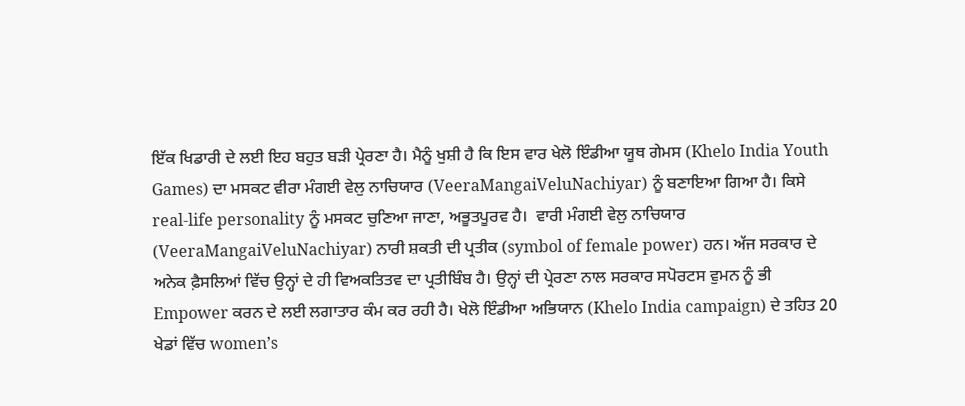ਇੱਕ ਖਿਡਾਰੀ ਦੇ ਲਈ ਇਹ ਬਹੁਤ ਬੜੀ ਪ੍ਰੇਰਣਾ ਹੈ। ਮੈਨੂੰ ਖੁਸ਼ੀ ਹੈ ਕਿ ਇਸ ਵਾਰ ਖੇਲੋ ਇੰਡੀਆ ਯੂਥ ਗੇਮਸ (Khelo India Youth Games) ਦਾ ਮਸਕਟ ਵੀਰਾ ਮੰਗਈ ਵੇਲੁ ਨਾਚਿਯਾਰ (VeeraMangaiVeluNachiyar) ਨੂੰ ਬਣਾਇਆ ਗਿਆ ਹੈ। ਕਿਸੇ real-life personality ਨੂੰ ਮਸਕਟ ਚੁਣਿਆ ਜਾਣਾ, ਅਭੂਤਪੂਰਵ ਹੈ।  ਵਾਰੀ ਮੰਗਈ ਵੇਲੁ ਨਾਚਿਯਾਰ (VeeraMangaiVeluNachiyar) ਨਾਰੀ ਸ਼ਕਤੀ ਦੀ ਪ੍ਰਤੀਕ (symbol of female power) ਹਨ। ਅੱਜ ਸਰਕਾਰ ਦੇ ਅਨੇਕ ਫ਼ੈਸਲਿਆਂ ਵਿੱਚ ਉਨ੍ਹਾਂ ਦੇ ਹੀ ਵਿਅਕਤਿਤਵ ਦਾ ਪ੍ਰਤੀਬਿੰਬ ਹੈ। ਉਨ੍ਹਾਂ ਦੀ ਪ੍ਰੇਰਣਾ ਨਾਲ ਸਰਕਾਰ ਸਪੋਰਟਸ ਵੁਮਨ ਨੂੰ ਭੀ Empower ਕਰਨ ਦੇ ਲਈ ਲਗਾਤਾਰ ਕੰਮ ਕਰ ਰਹੀ ਹੈ। ਖੇਲੋ ਇੰਡੀਆ ਅਭਿਯਾਨ (Khelo India campaign) ਦੇ ਤਹਿਤ 20 ਖੇਡਾਂ ਵਿੱਚ women’s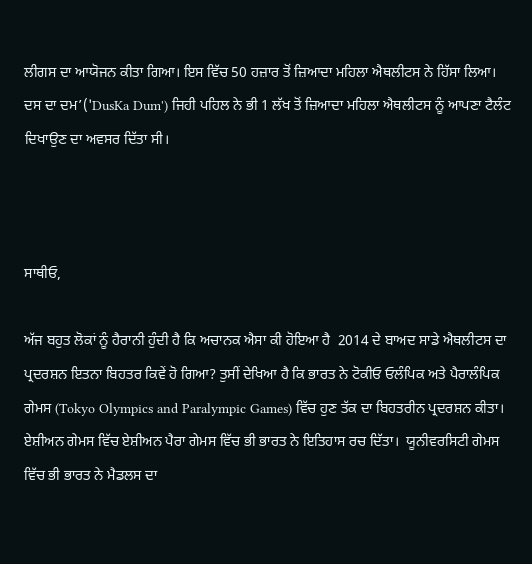ਲੀਗਸ ਦਾ ਆਯੋਜਨ ਕੀਤਾ ਗਿਆ। ਇਸ ਵਿੱਚ 50 ਹਜ਼ਾਰ ਤੋਂ ਜ਼ਿਆਦਾ ਮਹਿਲਾ ਐਥਲੀਟਸ ਨੇ ਹਿੱਸਾ ਲਿਆ। ਦਸ ਦਾ ਦਮ’('DusKa Dum') ਜਿਹੀ ਪਹਿਲ ਨੇ ਭੀ 1 ਲੱਖ ਤੋਂ ਜ਼ਿਆਦਾ ਮਹਿਲਾ ਐਥਲੀਟਸ ਨੂੰ ਆਪਣਾ ਟੈਲੰਟ ਦਿਖਾਉਣ ਦਾ ਅਵਸਰ ਦਿੱਤਾ ਸੀ।



ਸਾਥੀਓ,

ਅੱਜ ਬਹੁਤ ਲੋਕਾਂ ਨੂੰ ਹੈਰਾਨੀ ਹੁੰਦੀ ਹੈ ਕਿ ਅਚਾਨਕ ਐਸਾ ਕੀ ਹੋਇਆ ਹੈ  2014 ਦੇ ਬਾਅਦ ਸਾਡੇ ਐਥਲੀਟਸ ਦਾ ਪ੍ਰਦਰਸ਼ਨ ਇਤਨਾ ਬਿਹਤਰ ਕਿਵੇਂ ਹੋ ਗਿਆ? ਤੁਸੀਂ ਦੇਖਿਆ ਹੈ ਕਿ ਭਾਰਤ ਨੇ ਟੋਕੀਓ ਓਲੰਪਿਕ ਅਤੇ ਪੈਰਾਲੰਪਿਕ ਗੇਮਸ (Tokyo Olympics and Paralympic Games) ਵਿੱਚ ਹੁਣ ਤੱਕ ਦਾ ਬਿਹਤਰੀਨ ਪ੍ਰਦਰਸ਼ਨ ਕੀਤਾ। ਏਸ਼ੀਅਨ ਗੇਮਸ ਵਿੱਚ ਏਸ਼ੀਅਨ ਪੈਰਾ ਗੇਮਸ ਵਿੱਚ ਭੀ ਭਾਰਤ ਨੇ ਇਤਿਹਾਸ ਰਚ ਦਿੱਤਾ।  ਯੂਨੀਵਰਸਿਟੀ ਗੇਮਸ ਵਿੱਚ ਭੀ ਭਾਰਤ ਨੇ ਮੈਡਲਸ ਦਾ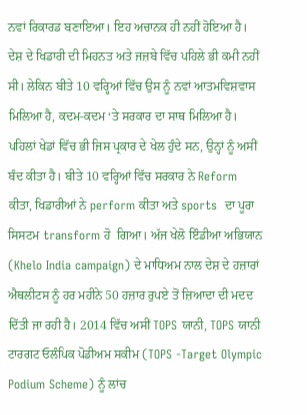ਨਵਾਂ ਰਿਕਾਰਡ ਬਣਾਇਆ। ਇਹ ਅਚਾਨਕ ਹੀ ਨਹੀਂ ਹੋਇਆ ਹੈ। ਦੇਸ਼ ਦੇ ਖਿਡਾਰੀ ਦੀ ਮਿਹਨਤ ਅਤੇ ਜਜ਼ਬੇ ਵਿੱਚ ਪਹਿਲੇ ਭੀ ਕਮੀ ਨਹੀਂ ਸੀ। ਲੇਕਿਨ ਬੀਤੇ 10 ਵਰ੍ਹਿਆਂ ਵਿੱਚ ਉਸ ਨੂੰ ਨਵਾਂ ਆਤਮਵਿਸ਼ਵਾਸ ਮਿਲਿਆ ਹੈ, ਕਦਮ-ਕਦਮ ‘ਤੇ ਸਰਕਾਰ ਦਾ ਸਾਥ ਮਿਲਿਆ ਹੈ। ਪਹਿਲਾਂ ਖੇਡਾਂ ਵਿੱਚ ਭੀ ਜਿਸ ਪ੍ਰਕਾਰ ਦੇ ਖੇਲ ਹੁੰਦੇ ਸਨ, ਉਨ੍ਹਾਂ ਨੂੰ ਅਸੀਂ ਬੰਦ ਕੀਤਾ ਹੈ। ਬੀਤੇ 10 ਵਰ੍ਹਿਆਂ ਵਿੱਚ ਸਰਕਾਰ ਨੇ Reform ਕੀਤਾ, ਖਿਡਾਰੀਆਂ ਨੇ perform ਕੀਤਾ ਅਤੇ sports  ਦਾ ਪੂਰਾ ਸਿਸਟਮ transform ਹੋ  ਗਿਆ। ਅੱਜ ਖੇਲੋ ਇੰਡੀਆ ਅਭਿਯਾਨ (Khelo India campaign) ਦੇ ਮਾਧਿਅਮ ਨਾਲ ਦੇਸ਼ ਦੇ ਹਜ਼ਾਰਾਂ ਐਥਲੀਟਸ ਨੂੰ ਹਰ ਮਹੀਨੇ 50 ਹਜ਼ਾਰ ਰੁਪਏ ਤੋਂ ਜ਼ਿਆਦਾ ਦੀ ਮਦਦ ਦਿੱਤੀ ਜਾ ਰਹੀ ਹੈ। 2014 ਵਿੱਚ ਅਸੀਂ TOPS ਯਾਨੀ, TOPS ਯਾਨੀ ਟਾਰਗਟ ਓਲੰਪਿਕ ਪੋਡੀਅਮ ਸਕੀਮ (TOPS -Target Olympic Podium Scheme) ਨੂੰ ਲਾਂਚ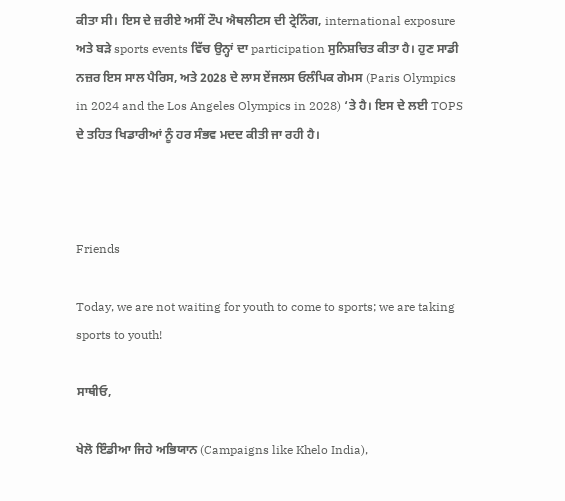ਕੀਤਾ ਸੀ। ਇਸ ਦੇ ਜ਼ਰੀਏ ਅਸੀਂ ਟੌਪ ਐਥਲੀਟਸ ਦੀ ਟ੍ਰੇਨਿੰਗ, international exposure ਅਤੇ ਬੜੇ sports events ਵਿੱਚ ਉਨ੍ਹਾਂ ਦਾ participation ਸੁਨਿਸ਼ਚਿਤ ਕੀਤਾ ਹੈ। ਹੁਣ ਸਾਡੀ ਨਜ਼ਰ ਇਸ ਸਾਲ ਪੈਰਿਸ, ਅਤੇ 2028 ਦੇ ਲਾਸ ਏਂਜਲਸ ਓਲੰਪਿਕ ਗੇਮਸ (Paris Olympics in 2024 and the Los Angeles Olympics in 2028) ‘ਤੇ ਹੈ। ਇਸ ਦੇ ਲਈ TOPS ਦੇ ਤਹਿਤ ਖਿਡਾਰੀਆਂ ਨੂੰ ਹਰ ਸੰਭਵ ਮਦਦ ਕੀਤੀ ਜਾ ਰਹੀ ਹੈ।



Friends

Today, we are not waiting for youth to come to sports; we are taking sports to youth!

ਸਾਥੀਓ,

ਖੇਲੋ ਇੰਡੀਆ ਜਿਹੇ ਅਭਿਯਾਨ (Campaigns like Khelo India),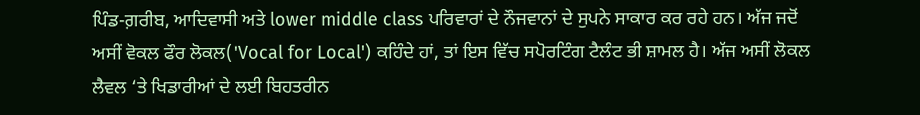ਪਿੰਡ-ਗ਼ਰੀਬ, ਆਦਿਵਾਸੀ ਅਤੇ lower middle class ਪਰਿਵਾਰਾਂ ਦੇ ਨੌਜਵਾਨਾਂ ਦੇ ਸੁਪਨੇ ਸਾਕਾਰ ਕਰ ਰਹੇ ਹਨ। ਅੱਜ ਜਦੋਂ ਅਸੀਂ ਵੋਕਲ ਫੌਰ ਲੋਕਲ('Vocal for Local') ਕਹਿੰਦੇ ਹਾਂ, ਤਾਂ ਇਸ ਵਿੱਚ ਸਪੋਰਟਿੰਗ ਟੈਲੰਟ ਭੀ ਸ਼ਾਮਲ ਹੈ। ਅੱਜ ਅਸੀਂ ਲੋਕਲ ਲੈਵਲ ‘ਤੇ ਖਿਡਾਰੀਆਂ ਦੇ ਲਈ ਬਿਹਤਰੀਨ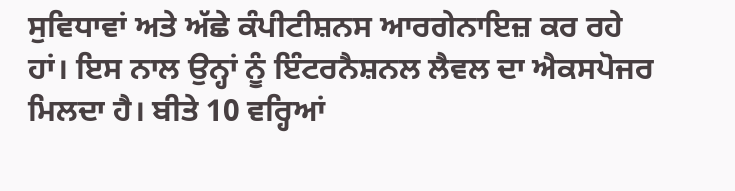ਸੁਵਿਧਾਵਾਂ ਅਤੇ ਅੱਛੇ ਕੰਪੀਟੀਸ਼ਨਸ ਆਰਗੇਨਾਇਜ਼ ਕਰ ਰਹੇ ਹਾਂ। ਇਸ ਨਾਲ ਉਨ੍ਹਾਂ ਨੂੰ ਇੰਟਰਨੈਸ਼ਨਲ ਲੈਵਲ ਦਾ ਐਕਸਪੋਜਰ ਮਿਲਦਾ ਹੈ। ਬੀਤੇ 10 ਵਰ੍ਹਿਆਂ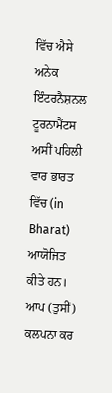ਵਿੱਚ ਐਸੇ ਅਨੇਕ ਇੰਟਰਨੈਸ਼ਨਲ ਟੂਰਨਾਮੈਂਟਸ ਅਸੀਂ ਪਹਿਲੀ ਵਾਰ ਭਾਰਤ ਵਿੱਚ (in Bharat) ਆਯੋਜਿਤ ਕੀਤੇ ਹਨ। ਆਪ (ਤੁਸੀਂ) ਕਲਪਨਾ ਕਰ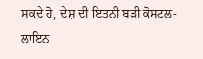ਸਕਦੇ ਹੋ, ਦੇਸ਼ ਦੀ ਇਤਨੀ ਬੜੀ ਕੋਸਟਲ-ਲਾਇਨ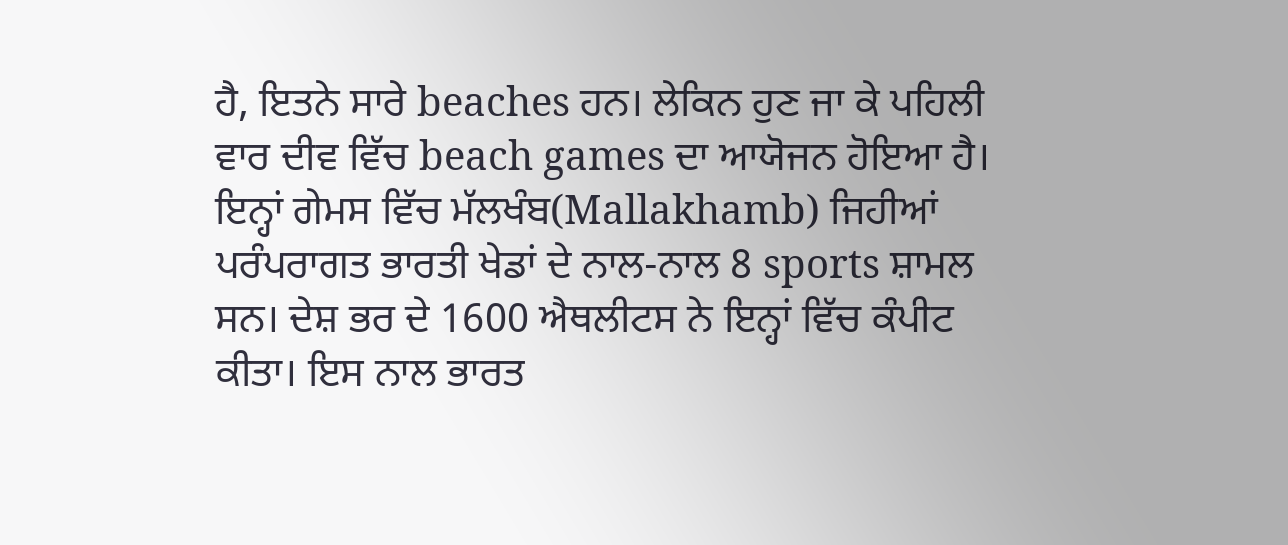ਹੈ, ਇਤਨੇ ਸਾਰੇ beaches ਹਨ। ਲੇਕਿਨ ਹੁਣ ਜਾ ਕੇ ਪਹਿਲੀ ਵਾਰ ਦੀਵ ਵਿੱਚ beach games ਦਾ ਆਯੋਜਨ ਹੋਇਆ ਹੈ। ਇਨ੍ਹਾਂ ਗੇਮਸ ਵਿੱਚ ਮੱਲਖੰਬ(Mallakhamb) ਜਿਹੀਆਂ ਪਰੰਪਰਾਗਤ ਭਾਰਤੀ ਖੇਡਾਂ ਦੇ ਨਾਲ-ਨਾਲ 8 sports ਸ਼ਾਮਲ ਸਨ। ਦੇਸ਼ ਭਰ ਦੇ 1600 ਐਥਲੀਟਸ ਨੇ ਇਨ੍ਹਾਂ ਵਿੱਚ ਕੰਪੀਟ ਕੀਤਾ। ਇਸ ਨਾਲ ਭਾਰਤ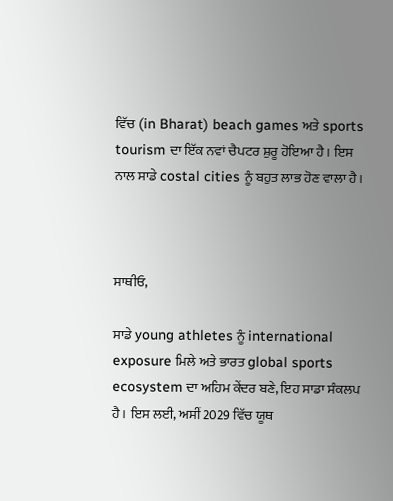ਵਿੱਚ (in Bharat) beach games ਅਤੇ sports tourism ਦਾ ਇੱਕ ਨਵਾਂ ਚੈਪਟਰ ਸ਼ੁਰੂ ਹੋਇਆ ਹੈ। ਇਸ ਨਾਲ ਸਾਡੇ costal cities ਨੂੰ ਬਹੁਤ ਲਾਭ ਹੋਣ ਵਾਲਾ ਹੈ।



ਸਾਥੀਓ,

ਸਾਡੇ young athletes ਨੂੰ international exposure ਮਿਲੇ ਅਤੇ ਭਾਰਤ global sports ecosystem ਦਾ ਅਹਿਮ ਕੇਂਦਰ ਬਣੇ, ਇਹ ਸਾਡਾ ਸੰਕਲਪ ਹੈ। ਇਸ ਲਈ, ਅਸੀਂ 2029 ਵਿੱਚ ਯੂਥ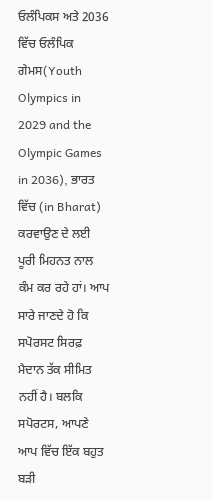ਓਲੰਪਿਕਸ ਅਤੇ 2036 ਵਿੱਚ ਓਲੰਪਿਕ ਗੇਮਸ(Youth Olympics in 2029 and the Olympic Games in 2036), ਭਾਰਤ ਵਿੱਚ (in Bharat) ਕਰਵਾਉਣ ਦੇ ਲਈ ਪੂਰੀ ਮਿਹਨਤ ਨਾਲ ਕੰਮ ਕਰ ਰਹੇ ਹਾਂ। ਆਪ ਸਾਰੇ ਜਾਣਦੇ ਹੋ ਕਿ ਸਪੋਰਸਟ ਸਿਰਫ਼ ਮੈਦਾਨ ਤੱਕ ਸੀਮਿਤ ਨਹੀਂ ਹੈ। ਬਲਕਿ ਸਪੋਰਟਸ, ਆਪਣੇ ਆਪ ਵਿੱਚ ਇੱਕ ਬਹੁਤ ਬੜੀ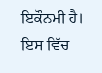ਇਕੌਨਮੀ ਹੈ। ਇਸ ਵਿੱਚ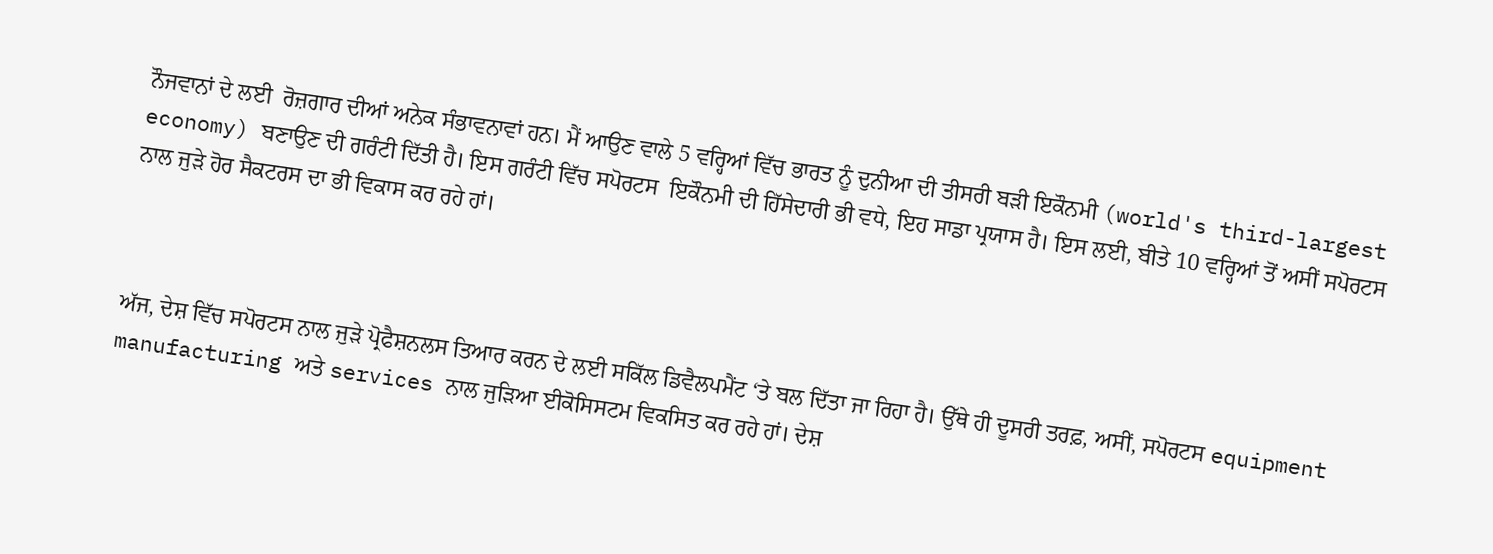ਨੌਜਵਾਨਾਂ ਦੇ ਲਈ  ਰੋਜ਼ਗਾਰ ਦੀਆਂ ਅਨੇਕ ਸੰਭਾਵਨਾਵਾਂ ਹਨ। ਮੈਂ ਆਉਣ ਵਾਲੇ 5 ਵਰ੍ਹਿਆਂ ਵਿੱਚ ਭਾਰਤ ਨੂੰ ਦੁਨੀਆ ਦੀ ਤੀਸਰੀ ਬੜੀ ਇਕੌਨਮੀ (world's third-largest economy) ਬਣਾਉਣ ਦੀ ਗਰੰਟੀ ਦਿੱਤੀ ਹੈ। ਇਸ ਗਰੰਟੀ ਵਿੱਚ ਸਪੋਰਟਸ  ਇਕੌਨਮੀ ਦੀ ਹਿੱਸੇਦਾਰੀ ਭੀ ਵਧੇ, ਇਹ ਸਾਡਾ ਪ੍ਰਯਾਸ ਹੈ। ਇਸ ਲਈ, ਬੀਤੇ 10 ਵਰ੍ਹਿਆਂ ਤੋਂ ਅਸੀਂ ਸਪੋਰਟਸ ਨਾਲ ਜੁੜੇ ਹੋਰ ਸੈਕਟਰਸ ਦਾ ਭੀ ਵਿਕਾਸ ਕਰ ਰਹੇ ਹਾਂ।



ਅੱਜ, ਦੇਸ਼ ਵਿੱਚ ਸਪੋਰਟਸ ਨਾਲ ਜੁੜੇ ਪ੍ਰੋਫੈਸ਼ਨਲਸ ਤਿਆਰ ਕਰਨ ਦੇ ਲਈ ਸਕਿੱਲ ਡਿਵੈਲਪਮੈਂਟ ‘ਤੇ ਬਲ ਦਿੱਤਾ ਜਾ ਰਿਹਾ ਹੈ। ਉੱਥੇ ਹੀ ਦੂਸਰੀ ਤਰਫ਼, ਅਸੀਂ, ਸਪੋਰਟਸ equipment manufacturing ਅਤੇ services ਨਾਲ ਜੁੜਿਆ ਈਕੋਸਿਸਟਮ ਵਿਕਸਿਤ ਕਰ ਰਹੇ ਹਾਂ। ਦੇਸ਼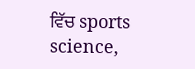ਵਿੱਚ sports science,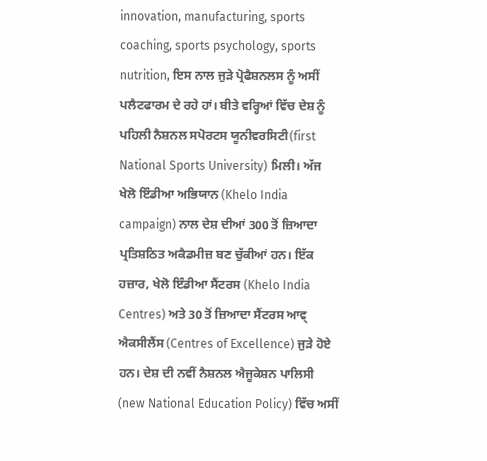innovation, manufacturing, sports coaching, sports psychology, sports nutrition, ਇਸ ਨਾਲ ਜੁੜੇ ਪ੍ਰੋਫੈਸ਼ਨਲਸ ਨੂੰ ਅਸੀਂ ਪਲੈਟਫਾਰਮ ਦੇ ਰਹੇ ਹਾਂ। ਬੀਤੇ ਵਰ੍ਹਿਆਂ ਵਿੱਚ ਦੇਸ਼ ਨੂੰ ਪਹਿਲੀ ਨੈਸ਼ਨਲ ਸਪੋਰਟਸ ਯੂਨੀਵਰਸਿਟੀ(first National Sports University) ਮਿਲੀ। ਅੱਜ ਖੇਲੋ ਇੰਡੀਆ ਅਭਿਯਾਨ (Khelo India campaign) ਨਾਲ ਦੇਸ਼ ਦੀਆਂ 300 ਤੋਂ ਜ਼ਿਆਦਾ ਪ੍ਰਤਿਸ਼ਠਿਤ ਅਕੈਡਮੀਜ਼ ਬਣ ਚੁੱਕੀਆਂ ਹਨ। ਇੱਕ ਹਜ਼ਾਰ, ਖੇਲੋ ਇੰਡੀਆ ਸੈਂਟਰਸ (Khelo India Centres) ਅਤੇ 30 ਤੋਂ ਜ਼ਿਆਦਾ ਸੈਂਟਰਸ ਆਵ੍ ਐਕਸੀਲੈਂਸ (Centres of Excellence) ਜੁੜੇ ਹੋਏ ਹਨ। ਦੇਸ਼ ਦੀ ਨਵੀਂ ਨੈਸ਼ਨਲ ਐਜੂਕੇਸ਼ਨ ਪਾਲਿਸੀ (new National Education Policy) ਵਿੱਚ ਅਸੀਂ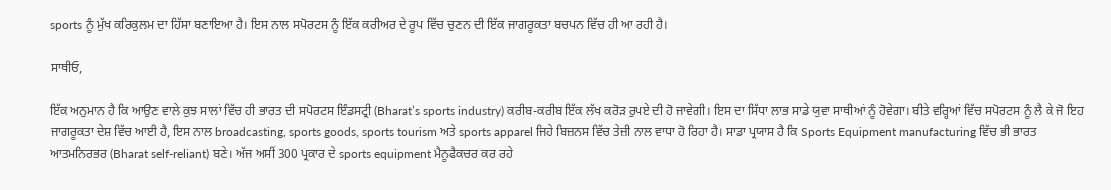sports ਨੂੰ ਮੁੱਖ ਕਰਿਕੁਲਮ ਦਾ ਹਿੱਸਾ ਬਣਾਇਆ ਹੈ। ਇਸ ਨਾਲ ਸਪੋਰਟਸ ਨੂੰ ਇੱਕ ਕਰੀਅਰ ਦੇ ਰੂਪ ਵਿੱਚ ਚੁਣਨ ਦੀ ਇੱਕ ਜਾਗਰੂਕਤਾ ਬਚਪਨ ਵਿੱਚ ਹੀ ਆ ਰਹੀ ਹੈ।

ਸਾਥੀਓ,

ਇੱਕ ਅਨੁਮਾਨ ਹੈ ਕਿ ਆਉਣ ਵਾਲੇ ਕੁਝ ਸਾਲਾਂ ਵਿੱਚ ਹੀ ਭਾਰਤ ਦੀ ਸਪੋਰਟਸ ਇੰਡਸਟ੍ਰੀ (Bharat’s sports industry) ਕਰੀਬ-ਕਰੀਬ ਇੱਕ ਲੱਖ ਕਰੋੜ ਰੁਪਏ ਦੀ ਹੋ ਜਾਵੇਗੀ। ਇਸ ਦਾ ਸਿੱਧਾ ਲਾਭ ਸਾਡੇ ਯੁਵਾ ਸਾਥੀਆਂ ਨੂੰ ਹੋਵੇਗਾ। ਬੀਤੇ ਵਰ੍ਹਿਆਂ ਵਿੱਚ ਸਪੋਰਟਸ ਨੂੰ ਲੈ ਕੇ ਜੋ ਇਹ ਜਾਗਰੂਕਤਾ ਦੇਸ਼ ਵਿੱਚ ਆਈ ਹੈ, ਇਸ ਨਾਲ broadcasting, sports goods, sports tourism ਅਤੇ sports apparel ਜਿਹੇ ਬਿਜ਼ਨਸ ਵਿੱਚ ਤੇਜ਼ੀ ਨਾਲ ਵਾਧਾ ਹੋ ਰਿਹਾ ਹੈ। ਸਾਡਾ ਪ੍ਰਯਾਸ ਹੈ ਕਿ Sports Equipment manufacturing ਵਿੱਚ ਭੀ ਭਾਰਤ ਆਤਮਨਿਰਭਰ (Bharat self-reliant) ਬਣੇ। ਅੱਜ ਅਸੀਂ 300 ਪ੍ਰਕਾਰ ਦੇ sports equipment ਮੈਨੂਫੈਕਚਰ ਕਰ ਰਹੇ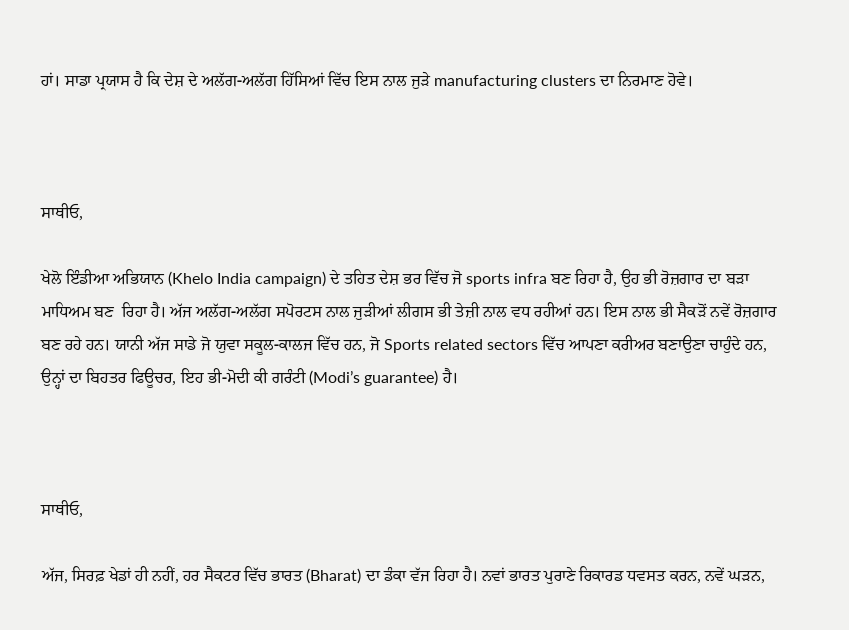ਹਾਂ। ਸਾਡਾ ਪ੍ਰਯਾਸ ਹੈ ਕਿ ਦੇਸ਼ ਦੇ ਅਲੱਗ-ਅਲੱਗ ਹਿੱਸਿਆਂ ਵਿੱਚ ਇਸ ਨਾਲ ਜੁੜੇ manufacturing clusters ਦਾ ਨਿਰਮਾਣ ਹੋਵੇ।



ਸਾਥੀਓ,

ਖੇਲੋ ਇੰਡੀਆ ਅਭਿਯਾਨ (Khelo India campaign) ਦੇ ਤਹਿਤ ਦੇਸ਼ ਭਰ ਵਿੱਚ ਜੋ sports infra ਬਣ ਰਿਹਾ ਹੈ, ਉਹ ਭੀ ਰੋਜ਼ਗਾਰ ਦਾ ਬੜਾ ਮਾਧਿਅਮ ਬਣ  ਰਿਹਾ ਹੈ। ਅੱਜ ਅਲੱਗ-ਅਲੱਗ ਸਪੋਰਟਸ ਨਾਲ ਜੁੜੀਆਂ ਲੀਗਸ ਭੀ ਤੇਜ਼ੀ ਨਾਲ ਵਧ ਰਹੀਆਂ ਹਨ। ਇਸ ਨਾਲ ਭੀ ਸੈਕੜੋਂ ਨਵੇਂ ਰੋਜ਼ਗਾਰ ਬਣ ਰਹੇ ਹਨ। ਯਾਨੀ ਅੱਜ ਸਾਡੇ ਜੋ ਯੁਵਾ ਸਕੂਲ-ਕਾਲਜ ਵਿੱਚ ਹਨ, ਜੋ Sports related sectors ਵਿੱਚ ਆਪਣਾ ਕਰੀਅਰ ਬਣਾਉਣਾ ਚਾਹੁੰਦੇ ਹਨ, ਉਨ੍ਹਾਂ ਦਾ ਬਿਹਤਰ ਫਿਊਚਰ, ਇਹ ਭੀ-ਮੋਦੀ ਕੀ ਗਰੰਟੀ (Modi’s guarantee) ਹੈ।



ਸਾਥੀਓ,

ਅੱਜ, ਸਿਰਫ਼ ਖੇਡਾਂ ਹੀ ਨਹੀਂ, ਹਰ ਸੈਕਟਰ ਵਿੱਚ ਭਾਰਤ (Bharat) ਦਾ ਡੰਕਾ ਵੱਜ ਰਿਹਾ ਹੈ। ਨਵਾਂ ਭਾਰਤ ਪੁਰਾਣੇ ਰਿਕਾਰਡ ਧਵਸਤ ਕਰਨ, ਨਵੇਂ ਘੜਨ,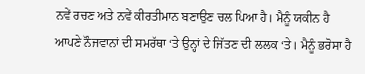ਨਵੇਂ ਰਚਣ ਅਤੇ ਨਵੇਂ ਕੀਰਤੀਮਾਨ ਬਣਾਉਣ ਚਲ ਪਿਆ ਹੈ। ਮੈਨੂੰ ਯਕੀਨ ਹੈ ਆਪਣੇ ਨੌਜਵਾਨਾਂ ਦੀ ਸਮਰੱਥਾ ‘ਤੇ ਉਨ੍ਹਾਂ ਦੇ ਜਿੱਤਣ ਦੀ ਲਲਕ ‘ਤੇ। ਮੈਨੂੰ ਭਰੋਸਾ ਹੈ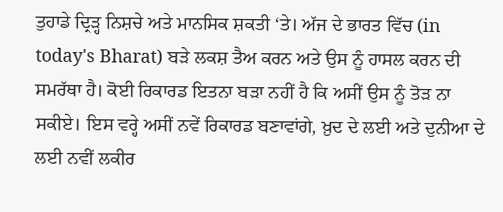ਤੁਹਾਡੇ ਦ੍ਰਿੜ੍ਹ ਨਿਸ਼ਚੇ ਅਤੇ ਮਾਨਸਿਕ ਸ਼ਕਤੀ ‘ਤੇ। ਅੱਜ ਦੇ ਭਾਰਤ ਵਿੱਚ (in today's Bharat) ਬੜੇ ਲਕਸ਼ ਤੈਅ ਕਰਨ ਅਤੇ ਉਸ ਨੂੰ ਹਾਸਲ ਕਰਨ ਦੀ ਸਮਰੱਥਾ ਹੈ। ਕੋਈ ਰਿਕਾਰਡ ਇਤਨਾ ਬੜਾ ਨਹੀਂ ਹੈ ਕਿ ਅਸੀਂ ਉਸ ਨੂੰ ਤੋੜ ਨਾ ਸਕੀਏ। ਇਸ ਵਰ੍ਹੇ ਅਸੀਂ ਨਵੇਂ ਰਿਕਾਰਡ ਬਣਾਵਾਂਗੇ, ਖ਼ੁਦ ਦੇ ਲਈ ਅਤੇ ਦੁਨੀਆ ਦੇ ਲਈ ਨਵੀਂ ਲਕੀਰ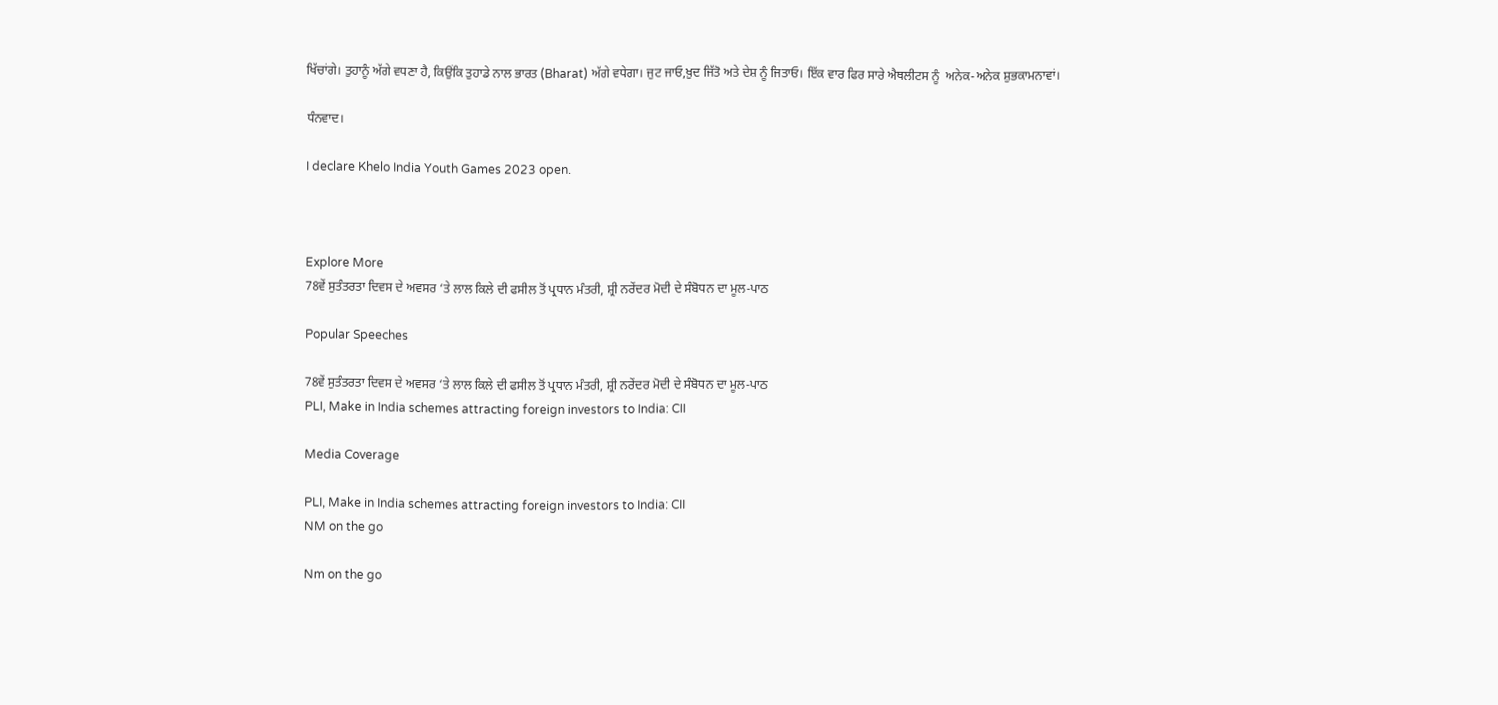ਖਿੱਚਾਂਗੇ। ਤੁਹਾਨੂੰ ਅੱਗੇ ਵਧਣਾ ਹੈ, ਕਿਉਂਕਿ ਤੁਹਾਡੇ ਨਾਲ ਭਾਰਤ (Bharat) ਅੱਗੇ ਵਧੇਗਾ। ਜੁਟ ਜਾਓ,ਖ਼ੁਦ ਜਿੱਤੋ ਅਤੇ ਦੇਸ਼ ਨੂੰ ਜਿਤਾਓ। ਇੱਕ ਵਾਰ ਫਿਰ ਸਾਰੇ ਐਥਲੀਟਸ ਨੂੰ  ਅਨੇਕ-ਅਨੇਕ ਸ਼ੁਭਕਾਮਨਾਵਾਂ।

ਧੰਨਵਾਦ।

I declare Khelo India Youth Games 2023 open.



Explore More
78ਵੇਂ ਸੁਤੰਤਰਤਾ ਦਿਵਸ ਦੇ ਅਵਸਰ ‘ਤੇ ਲਾਲ ਕਿਲੇ ਦੀ ਫਸੀਲ ਤੋਂ ਪ੍ਰਧਾਨ ਮੰਤਰੀ, ਸ਼੍ਰੀ ਨਰੇਂਦਰ ਮੋਦੀ ਦੇ ਸੰਬੋਧਨ ਦਾ ਮੂਲ-ਪਾਠ

Popular Speeches

78ਵੇਂ ਸੁਤੰਤਰਤਾ ਦਿਵਸ ਦੇ ਅਵਸਰ ‘ਤੇ ਲਾਲ ਕਿਲੇ ਦੀ ਫਸੀਲ ਤੋਂ ਪ੍ਰਧਾਨ ਮੰਤਰੀ, ਸ਼੍ਰੀ ਨਰੇਂਦਰ ਮੋਦੀ ਦੇ ਸੰਬੋਧਨ ਦਾ ਮੂਲ-ਪਾਠ
PLI, Make in India schemes attracting foreign investors to India: CII

Media Coverage

PLI, Make in India schemes attracting foreign investors to India: CII
NM on the go

Nm on the go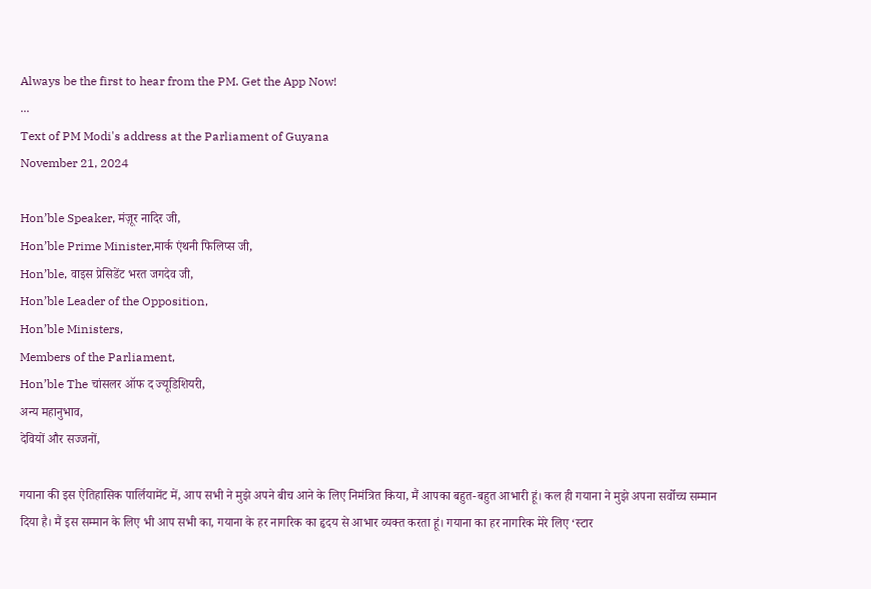Always be the first to hear from the PM. Get the App Now!
...
Text of PM Modi's address at the Parliament of Guyana
November 21, 2024

Hon’ble Speaker, मंज़ूर नादिर जी,
Hon’ble Prime Minister,मार्क एंथनी फिलिप्स जी,
Hon’ble, वाइस प्रेसिडेंट भरत जगदेव जी,
Hon’ble Leader of the Opposition,
Hon’ble Ministers,
Members of the Parliament,
Hon’ble The चांसलर ऑफ द ज्यूडिशियरी,
अन्य महानुभाव,
देवियों और सज्जनों,

गयाना की इस ऐतिहासिक पार्लियामेंट में, आप सभी ने मुझे अपने बीच आने के लिए निमंत्रित किया, मैं आपका बहुत-बहुत आभारी हूं। कल ही गयाना ने मुझे अपना सर्वोच्च सम्मान दिया है। मैं इस सम्मान के लिए भी आप सभी का, गयाना के हर नागरिक का हृदय से आभार व्यक्त करता हूं। गयाना का हर नागरिक मेरे लिए ‘स्टार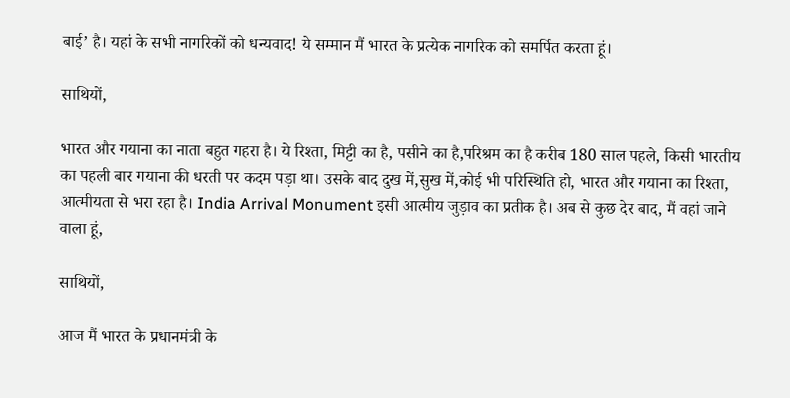बाई’ है। यहां के सभी नागरिकों को धन्यवाद! ये सम्मान मैं भारत के प्रत्येक नागरिक को समर्पित करता हूं।

साथियों,

भारत और गयाना का नाता बहुत गहरा है। ये रिश्ता, मिट्टी का है, पसीने का है,परिश्रम का है करीब 180 साल पहले, किसी भारतीय का पहली बार गयाना की धरती पर कदम पड़ा था। उसके बाद दुख में,सुख में,कोई भी परिस्थिति हो, भारत और गयाना का रिश्ता, आत्मीयता से भरा रहा है। India Arrival Monument इसी आत्मीय जुड़ाव का प्रतीक है। अब से कुछ देर बाद, मैं वहां जाने वाला हूं,

साथियों,

आज मैं भारत के प्रधानमंत्री के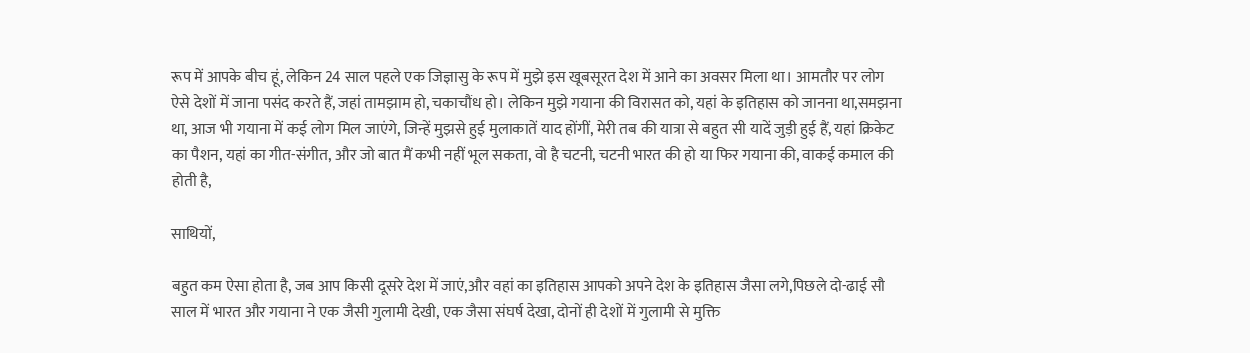रूप में आपके बीच हूं, लेकिन 24 साल पहले एक जिज्ञासु के रूप में मुझे इस खूबसूरत देश में आने का अवसर मिला था। आमतौर पर लोग ऐसे देशों में जाना पसंद करते हैं, जहां तामझाम हो, चकाचौंध हो। लेकिन मुझे गयाना की विरासत को, यहां के इतिहास को जानना था,समझना था, आज भी गयाना में कई लोग मिल जाएंगे, जिन्हें मुझसे हुई मुलाकातें याद होंगीं, मेरी तब की यात्रा से बहुत सी यादें जुड़ी हुई हैं, यहां क्रिकेट का पैशन, यहां का गीत-संगीत, और जो बात मैं कभी नहीं भूल सकता, वो है चटनी, चटनी भारत की हो या फिर गयाना की, वाकई कमाल की होती है,

साथियों,

बहुत कम ऐसा होता है, जब आप किसी दूसरे देश में जाएं,और वहां का इतिहास आपको अपने देश के इतिहास जैसा लगे,पिछले दो-ढाई सौ साल में भारत और गयाना ने एक जैसी गुलामी देखी, एक जैसा संघर्ष देखा, दोनों ही देशों में गुलामी से मुक्ति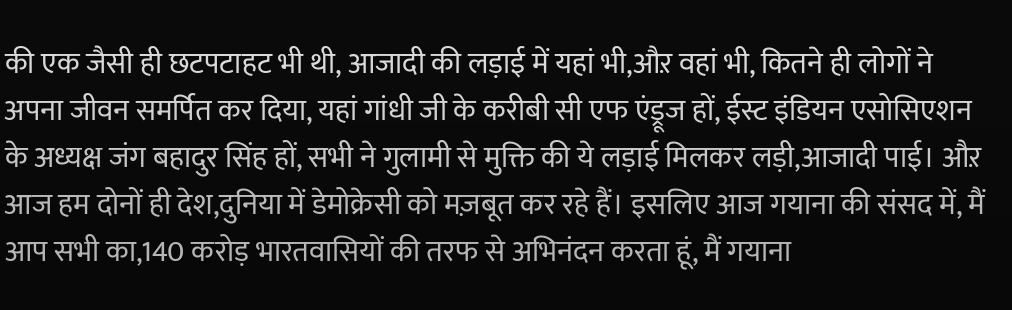की एक जैसी ही छटपटाहट भी थी, आजादी की लड़ाई में यहां भी,औऱ वहां भी, कितने ही लोगों ने अपना जीवन समर्पित कर दिया, यहां गांधी जी के करीबी सी एफ एंड्रूज हों, ईस्ट इंडियन एसोसिएशन के अध्यक्ष जंग बहादुर सिंह हों, सभी ने गुलामी से मुक्ति की ये लड़ाई मिलकर लड़ी,आजादी पाई। औऱ आज हम दोनों ही देश,दुनिया में डेमोक्रेसी को मज़बूत कर रहे हैं। इसलिए आज गयाना की संसद में, मैं आप सभी का,140 करोड़ भारतवासियों की तरफ से अभिनंदन करता हूं, मैं गयाना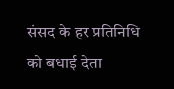संसद के हर प्रतिनिधि को बधाई देता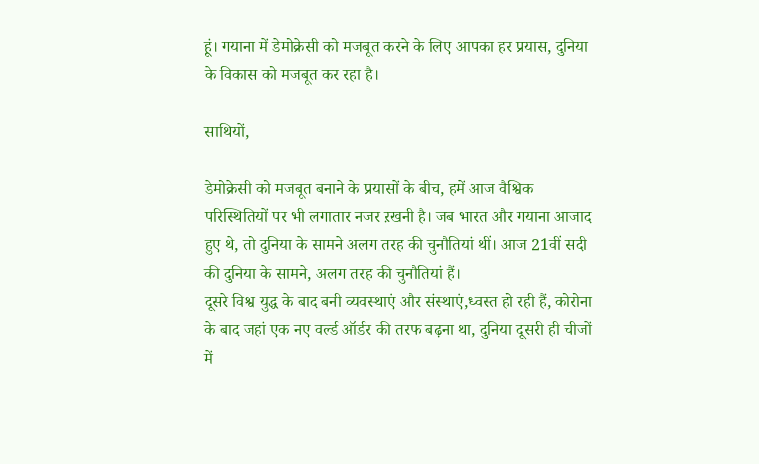हूं। गयाना में डेमोक्रेसी को मजबूत करने के लिए आपका हर प्रयास, दुनिया के विकास को मजबूत कर रहा है।

साथियों,

डेमोक्रेसी को मजबूत बनाने के प्रयासों के बीच, हमें आज वैश्विक परिस्थितियों पर भी लगातार नजर ऱखनी है। जब भारत और गयाना आजाद हुए थे, तो दुनिया के सामने अलग तरह की चुनौतियां थीं। आज 21वीं सदी की दुनिया के सामने, अलग तरह की चुनौतियां हैं।
दूसरे विश्व युद्ध के बाद बनी व्यवस्थाएं और संस्थाएं,ध्वस्त हो रही हैं, कोरोना के बाद जहां एक नए वर्ल्ड ऑर्डर की तरफ बढ़ना था, दुनिया दूसरी ही चीजों में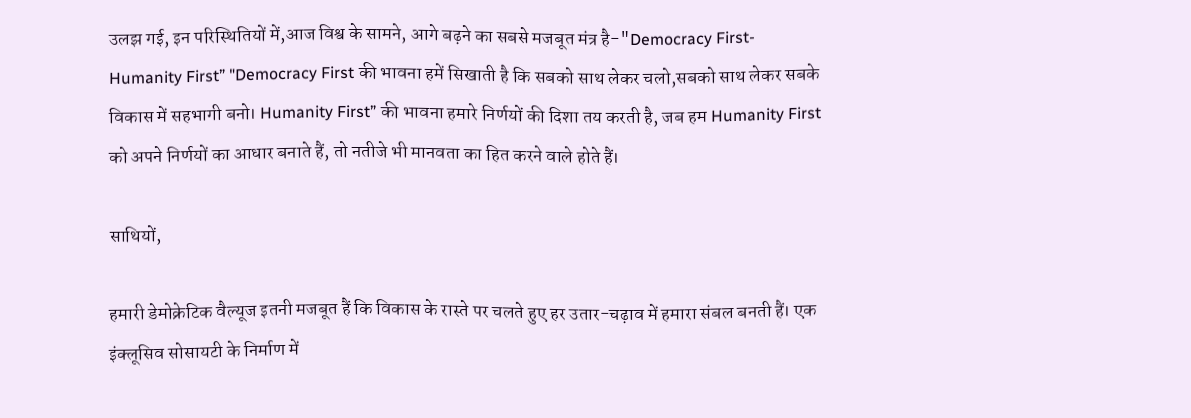उलझ गई, इन परिस्थितियों में,आज विश्व के सामने, आगे बढ़ने का सबसे मजबूत मंत्र है-"Democracy First- Humanity First” "Democracy First की भावना हमें सिखाती है कि सबको साथ लेकर चलो,सबको साथ लेकर सबके विकास में सहभागी बनो। Humanity First” की भावना हमारे निर्णयों की दिशा तय करती है, जब हम Humanity First को अपने निर्णयों का आधार बनाते हैं, तो नतीजे भी मानवता का हित करने वाले होते हैं।

साथियों,

हमारी डेमोक्रेटिक वैल्यूज इतनी मजबूत हैं कि विकास के रास्ते पर चलते हुए हर उतार-चढ़ाव में हमारा संबल बनती हैं। एक इंक्लूसिव सोसायटी के निर्माण में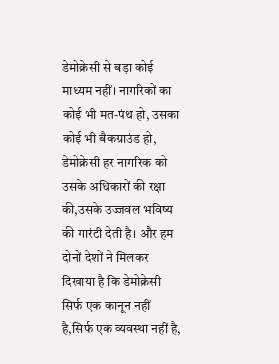डेमोक्रेसी से बड़ा कोई माध्यम नहीं। नागरिकों का कोई भी मत-पंथ हो, उसका कोई भी बैकग्राउंड हो, डेमोक्रेसी हर नागरिक को उसके अधिकारों की रक्षा की,उसके उज्जवल भविष्य की गारंटी देती है। और हम दोनों देशों ने मिलकर दिखाया है कि डेमोक्रेसी सिर्फ एक कानून नहीं है,सिर्फ एक व्यवस्था नहीं है,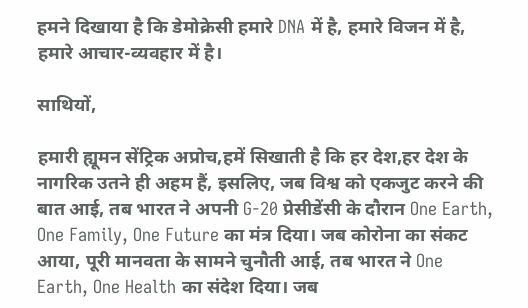हमने दिखाया है कि डेमोक्रेसी हमारे DNA में है, हमारे विजन में है, हमारे आचार-व्यवहार में है।

साथियों,

हमारी ह्यूमन सेंट्रिक अप्रोच,हमें सिखाती है कि हर देश,हर देश के नागरिक उतने ही अहम हैं, इसलिए, जब विश्व को एकजुट करने की बात आई, तब भारत ने अपनी G-20 प्रेसीडेंसी के दौरान One Earth, One Family, One Future का मंत्र दिया। जब कोरोना का संकट आया, पूरी मानवता के सामने चुनौती आई, तब भारत ने One Earth, One Health का संदेश दिया। जब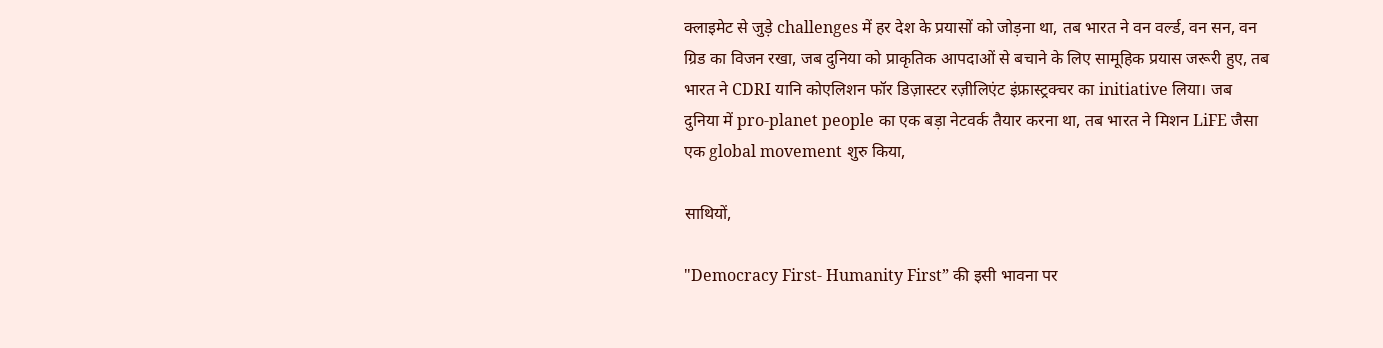क्लाइमेट से जुड़े challenges में हर देश के प्रयासों को जोड़ना था, तब भारत ने वन वर्ल्ड, वन सन, वन ग्रिड का विजन रखा, जब दुनिया को प्राकृतिक आपदाओं से बचाने के लिए सामूहिक प्रयास जरूरी हुए, तब भारत ने CDRI यानि कोएलिशन फॉर डिज़ास्टर रज़ीलिएंट इंफ्रास्ट्रक्चर का initiative लिया। जब दुनिया में pro-planet people का एक बड़ा नेटवर्क तैयार करना था, तब भारत ने मिशन LiFE जैसा एक global movement शुरु किया,

साथियों,

"Democracy First- Humanity First” की इसी भावना पर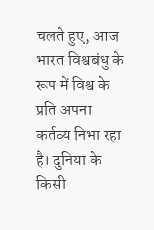चलते हुए, आज भारत विश्वबंधु के रूप में विश्व के प्रति अपना कर्तव्य निभा रहा है। दुनिया के किसी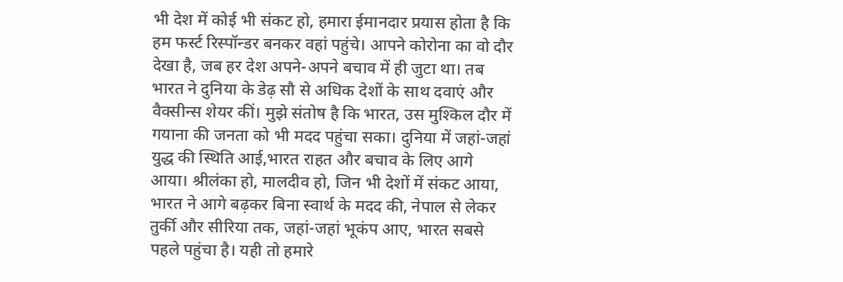भी देश में कोई भी संकट हो, हमारा ईमानदार प्रयास होता है कि हम फर्स्ट रिस्पॉन्डर बनकर वहां पहुंचे। आपने कोरोना का वो दौर देखा है, जब हर देश अपने-अपने बचाव में ही जुटा था। तब भारत ने दुनिया के डेढ़ सौ से अधिक देशों के साथ दवाएं और वैक्सीन्स शेयर कीं। मुझे संतोष है कि भारत, उस मुश्किल दौर में गयाना की जनता को भी मदद पहुंचा सका। दुनिया में जहां-जहां युद्ध की स्थिति आई,भारत राहत और बचाव के लिए आगे आया। श्रीलंका हो, मालदीव हो, जिन भी देशों में संकट आया, भारत ने आगे बढ़कर बिना स्वार्थ के मदद की, नेपाल से लेकर तुर्की और सीरिया तक, जहां-जहां भूकंप आए, भारत सबसे पहले पहुंचा है। यही तो हमारे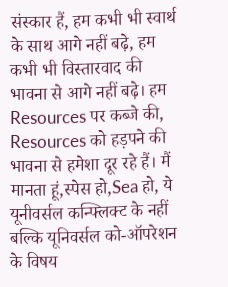संस्कार हैं, हम कभी भी स्वार्थ के साथ आगे नहीं बढ़े, हम कभी भी विस्तारवाद की भावना से आगे नहीं बढ़े। हम Resources पर कब्जे की, Resources को हड़पने की भावना से हमेशा दूर रहे हैं। मैं मानता हूं,स्पेस हो,Sea हो, ये यूनीवर्सल कन्फ्लिक्ट के नहीं बल्कि यूनिवर्सल को-ऑपरेशन के विषय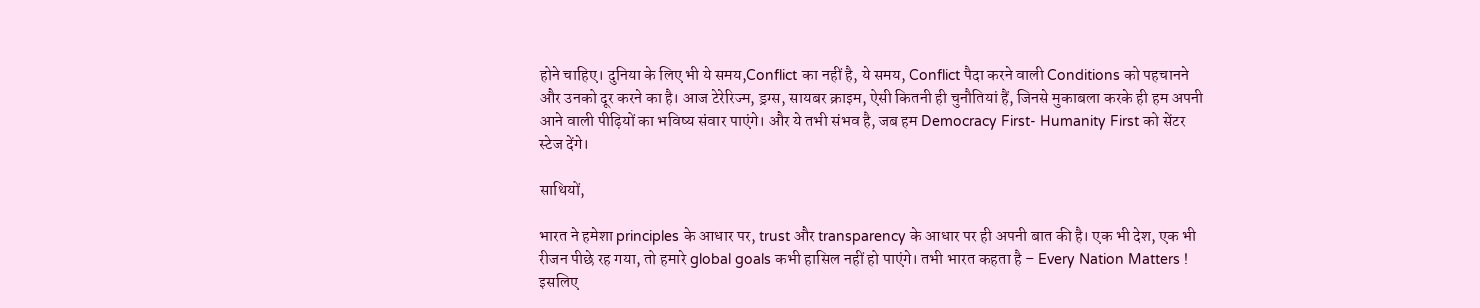होने चाहिए। दुनिया के लिए भी ये समय,Conflict का नहीं है, ये समय, Conflict पैदा करने वाली Conditions को पहचानने और उनको दूर करने का है। आज टेरेरिज्म, ड्रग्स, सायबर क्राइम, ऐसी कितनी ही चुनौतियां हैं, जिनसे मुकाबला करके ही हम अपनी आने वाली पीढ़ियों का भविष्य संवार पाएंगे। और ये तभी संभव है, जब हम Democracy First- Humanity First को सेंटर स्टेज देंगे।

साथियों,

भारत ने हमेशा principles के आधार पर, trust और transparency के आधार पर ही अपनी बात की है। एक भी देश, एक भी रीजन पीछे रह गया, तो हमारे global goals कभी हासिल नहीं हो पाएंगे। तभी भारत कहता है – Every Nation Matters ! इसलिए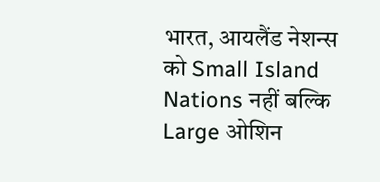भारत, आयलैंड नेशन्स को Small Island Nations नहीं बल्कि Large ओशिन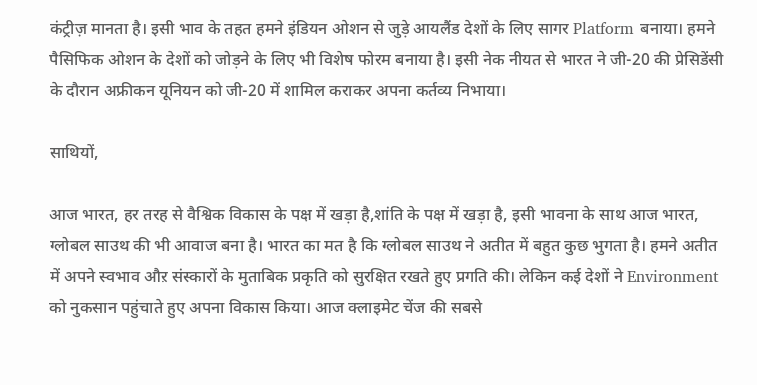कंट्रीज़ मानता है। इसी भाव के तहत हमने इंडियन ओशन से जुड़े आयलैंड देशों के लिए सागर Platform बनाया। हमने पैसिफिक ओशन के देशों को जोड़ने के लिए भी विशेष फोरम बनाया है। इसी नेक नीयत से भारत ने जी-20 की प्रेसिडेंसी के दौरान अफ्रीकन यूनियन को जी-20 में शामिल कराकर अपना कर्तव्य निभाया।

साथियों,

आज भारत, हर तरह से वैश्विक विकास के पक्ष में खड़ा है,शांति के पक्ष में खड़ा है, इसी भावना के साथ आज भारत, ग्लोबल साउथ की भी आवाज बना है। भारत का मत है कि ग्लोबल साउथ ने अतीत में बहुत कुछ भुगता है। हमने अतीत में अपने स्वभाव औऱ संस्कारों के मुताबिक प्रकृति को सुरक्षित रखते हुए प्रगति की। लेकिन कई देशों ने Environment को नुकसान पहुंचाते हुए अपना विकास किया। आज क्लाइमेट चेंज की सबसे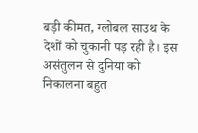बड़ी कीमत, ग्लोबल साउथ के देशों को चुकानी पड़ रही है। इस असंतुलन से दुनिया को निकालना बहुत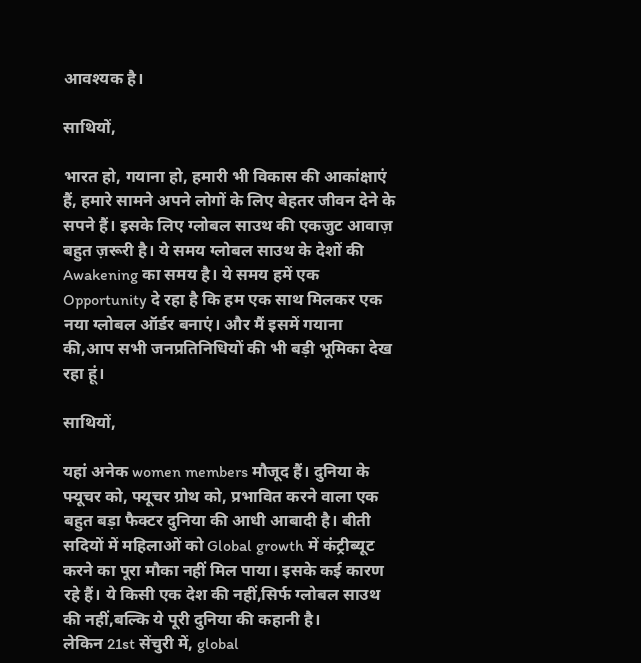आवश्यक है।

साथियों,

भारत हो, गयाना हो, हमारी भी विकास की आकांक्षाएं हैं, हमारे सामने अपने लोगों के लिए बेहतर जीवन देने के सपने हैं। इसके लिए ग्लोबल साउथ की एकजुट आवाज़ बहुत ज़रूरी है। ये समय ग्लोबल साउथ के देशों की Awakening का समय है। ये समय हमें एक Opportunity दे रहा है कि हम एक साथ मिलकर एक नया ग्लोबल ऑर्डर बनाएं। और मैं इसमें गयाना की,आप सभी जनप्रतिनिधियों की भी बड़ी भूमिका देख रहा हूं।

साथियों,

यहां अनेक women members मौजूद हैं। दुनिया के फ्यूचर को, फ्यूचर ग्रोथ को, प्रभावित करने वाला एक बहुत बड़ा फैक्टर दुनिया की आधी आबादी है। बीती सदियों में महिलाओं को Global growth में कंट्रीब्यूट करने का पूरा मौका नहीं मिल पाया। इसके कई कारण रहे हैं। ये किसी एक देश की नहीं,सिर्फ ग्लोबल साउथ की नहीं,बल्कि ये पूरी दुनिया की कहानी है।
लेकिन 21st सेंचुरी में, global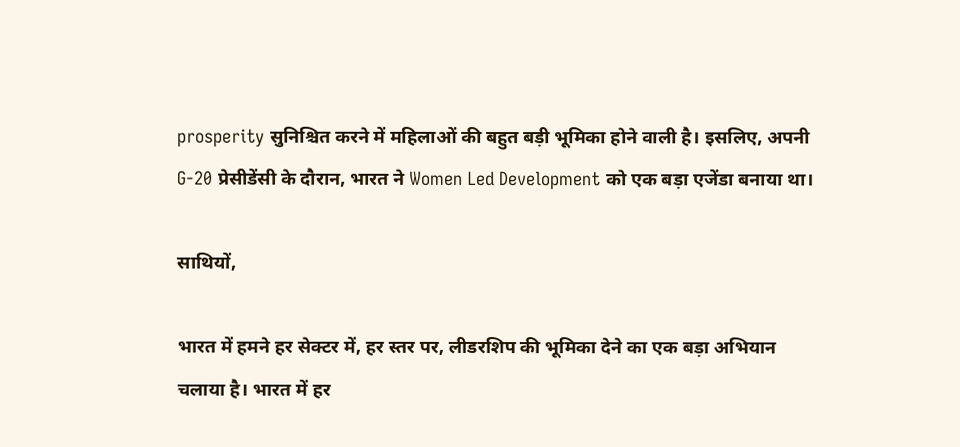prosperity सुनिश्चित करने में महिलाओं की बहुत बड़ी भूमिका होने वाली है। इसलिए, अपनी G-20 प्रेसीडेंसी के दौरान, भारत ने Women Led Development को एक बड़ा एजेंडा बनाया था।

साथियों,

भारत में हमने हर सेक्टर में, हर स्तर पर, लीडरशिप की भूमिका देने का एक बड़ा अभियान चलाया है। भारत में हर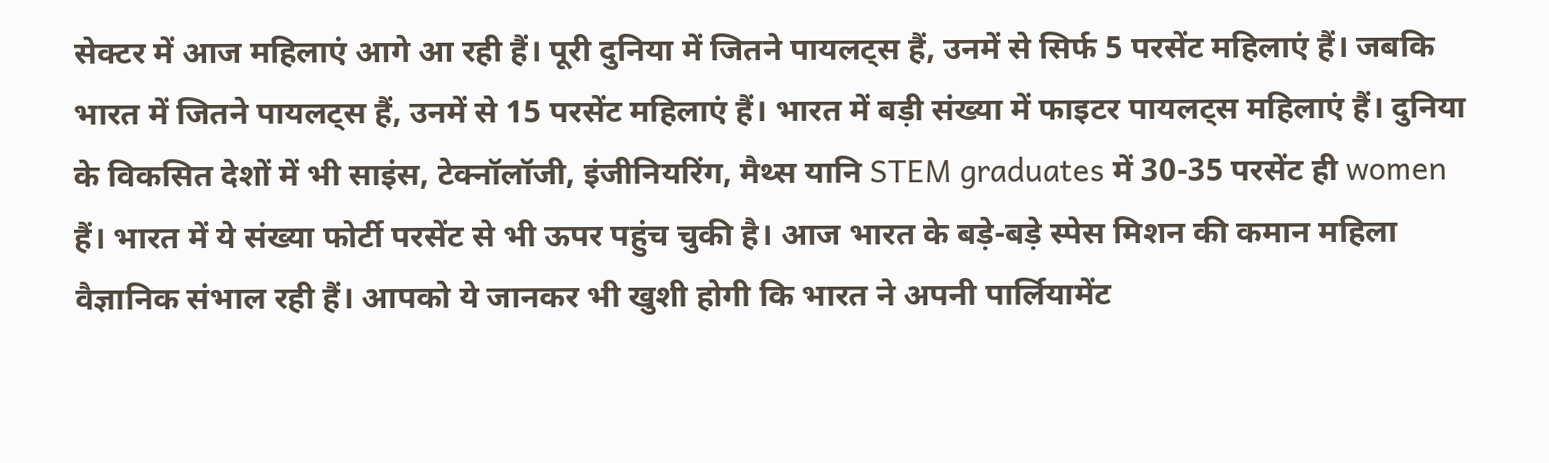सेक्टर में आज महिलाएं आगे आ रही हैं। पूरी दुनिया में जितने पायलट्स हैं, उनमें से सिर्फ 5 परसेंट महिलाएं हैं। जबकि भारत में जितने पायलट्स हैं, उनमें से 15 परसेंट महिलाएं हैं। भारत में बड़ी संख्या में फाइटर पायलट्स महिलाएं हैं। दुनिया के विकसित देशों में भी साइंस, टेक्नॉलॉजी, इंजीनियरिंग, मैथ्स यानि STEM graduates में 30-35 परसेंट ही women हैं। भारत में ये संख्या फोर्टी परसेंट से भी ऊपर पहुंच चुकी है। आज भारत के बड़े-बड़े स्पेस मिशन की कमान महिला वैज्ञानिक संभाल रही हैं। आपको ये जानकर भी खुशी होगी कि भारत ने अपनी पार्लियामेंट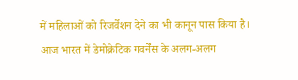में महिलाओं को रिजर्वेशन देने का भी कानून पास किया है। आज भारत में डेमोक्रेटिक गवर्नेंस के अलग-अलग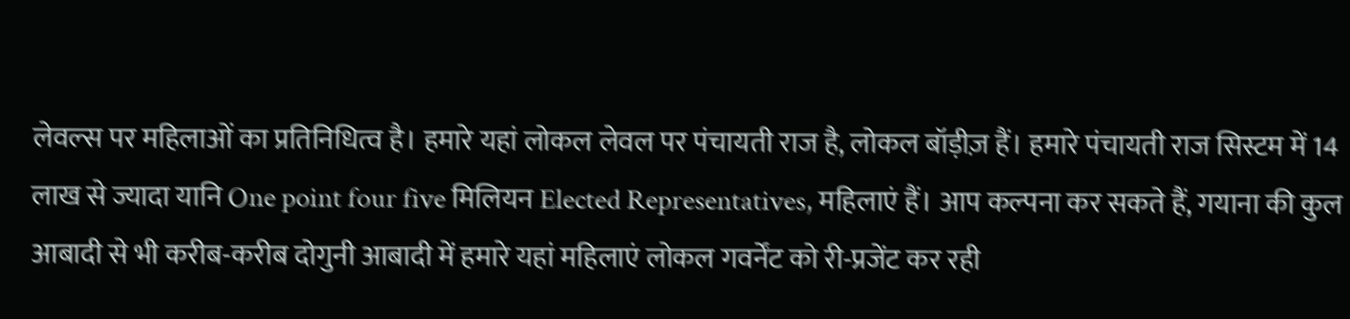लेवल्स पर महिलाओं का प्रतिनिधित्व है। हमारे यहां लोकल लेवल पर पंचायती राज है, लोकल बॉड़ीज़ हैं। हमारे पंचायती राज सिस्टम में 14 लाख से ज्यादा यानि One point four five मिलियन Elected Representatives, महिलाएं हैं। आप कल्पना कर सकते हैं, गयाना की कुल आबादी से भी करीब-करीब दोगुनी आबादी में हमारे यहां महिलाएं लोकल गवर्नेंट को री-प्रजेंट कर रही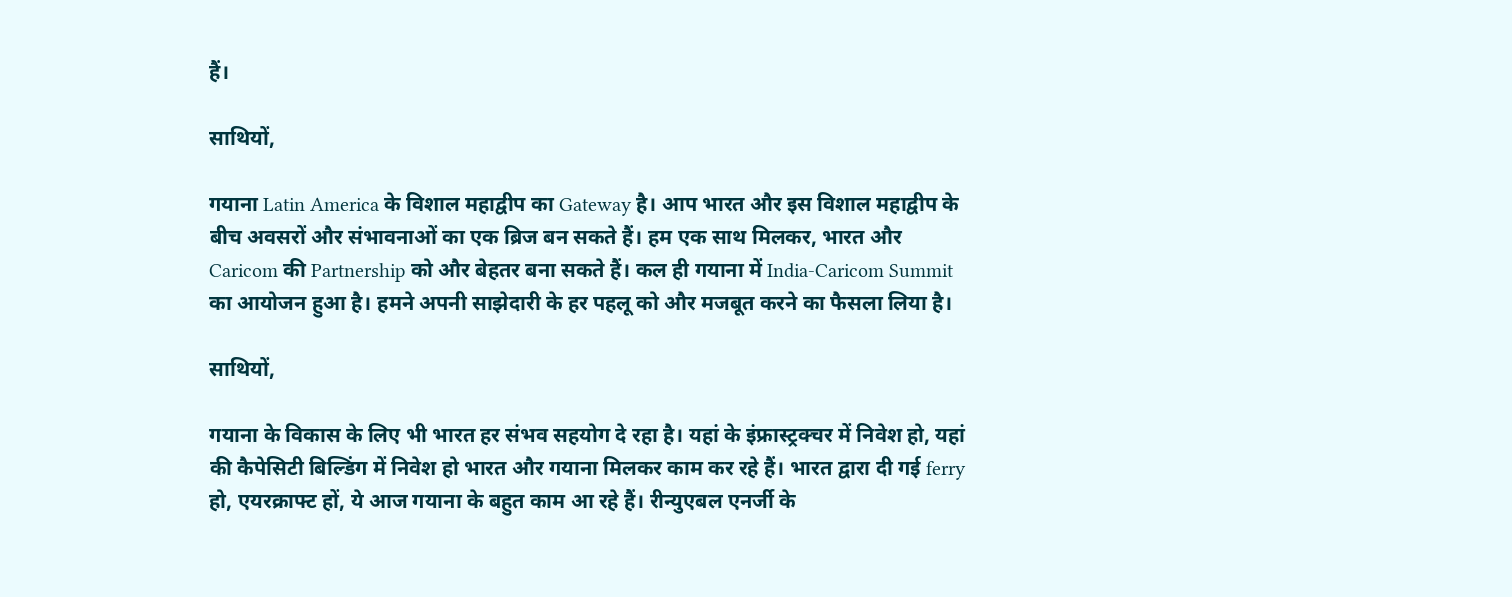हैं।

साथियों,

गयाना Latin America के विशाल महाद्वीप का Gateway है। आप भारत और इस विशाल महाद्वीप के बीच अवसरों और संभावनाओं का एक ब्रिज बन सकते हैं। हम एक साथ मिलकर, भारत और Caricom की Partnership को और बेहतर बना सकते हैं। कल ही गयाना में India-Caricom Summit का आयोजन हुआ है। हमने अपनी साझेदारी के हर पहलू को और मजबूत करने का फैसला लिया है।

साथियों,

गयाना के विकास के लिए भी भारत हर संभव सहयोग दे रहा है। यहां के इंफ्रास्ट्रक्चर में निवेश हो, यहां की कैपेसिटी बिल्डिंग में निवेश हो भारत और गयाना मिलकर काम कर रहे हैं। भारत द्वारा दी गई ferry हो, एयरक्राफ्ट हों, ये आज गयाना के बहुत काम आ रहे हैं। रीन्युएबल एनर्जी के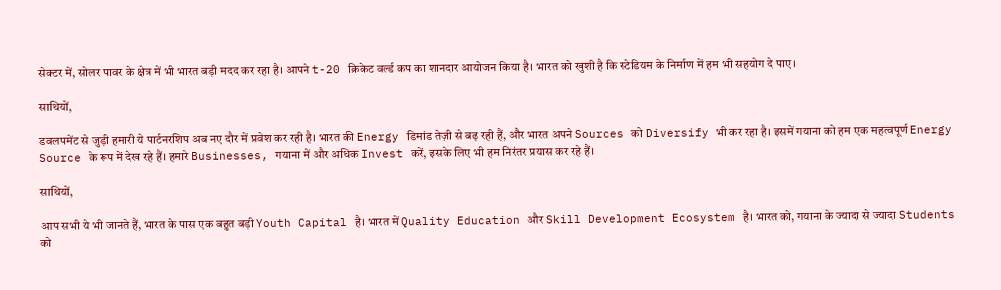सेक्टर में, सोलर पावर के क्षेत्र में भी भारत बड़ी मदद कर रहा है। आपने t-20 क्रिकेट वर्ल्ड कप का शानदार आयोजन किया है। भारत को खुशी है कि स्टेडियम के निर्माण में हम भी सहयोग दे पाए।

साथियों,

डवलपमेंट से जुड़ी हमारी ये पार्टनरशिप अब नए दौर में प्रवेश कर रही है। भारत की Energy डिमांड तेज़ी से बढ़ रही हैं, और भारत अपने Sources को Diversify भी कर रहा है। इसमें गयाना को हम एक महत्वपूर्ण Energy Source के रूप में देख रहे हैं। हमारे Businesses, गयाना में और अधिक Invest करें, इसके लिए भी हम निरंतर प्रयास कर रहे हैं।

साथियों,

आप सभी ये भी जानते हैं, भारत के पास एक बहुत बड़ी Youth Capital है। भारत में Quality Education और Skill Development Ecosystem है। भारत को, गयाना के ज्यादा से ज्यादा Students को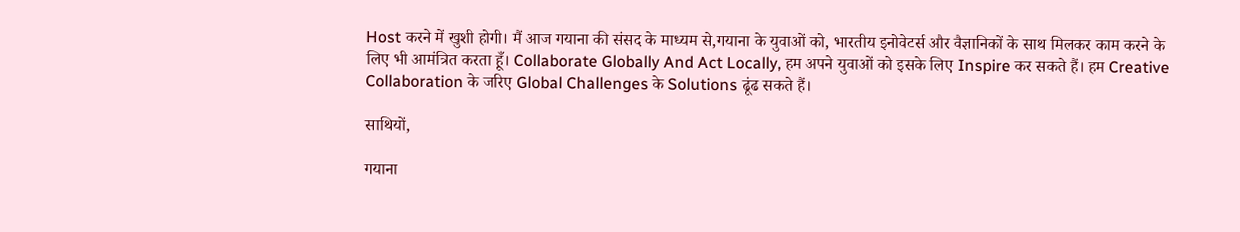Host करने में खुशी होगी। मैं आज गयाना की संसद के माध्यम से,गयाना के युवाओं को, भारतीय इनोवेटर्स और वैज्ञानिकों के साथ मिलकर काम करने के लिए भी आमंत्रित करता हूँ। Collaborate Globally And Act Locally, हम अपने युवाओं को इसके लिए Inspire कर सकते हैं। हम Creative Collaboration के जरिए Global Challenges के Solutions ढूंढ सकते हैं।

साथियों,

गयाना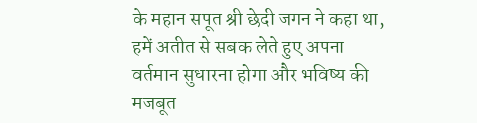के महान सपूत श्री छेदी जगन ने कहा था, हमें अतीत से सबक लेते हुए अपना वर्तमान सुधारना होगा और भविष्य की मजबूत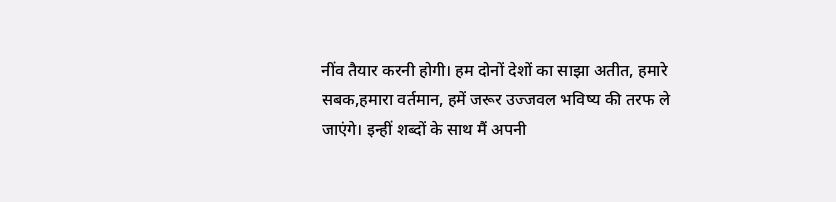नींव तैयार करनी होगी। हम दोनों देशों का साझा अतीत, हमारे सबक,हमारा वर्तमान, हमें जरूर उज्जवल भविष्य की तरफ ले जाएंगे। इन्हीं शब्दों के साथ मैं अपनी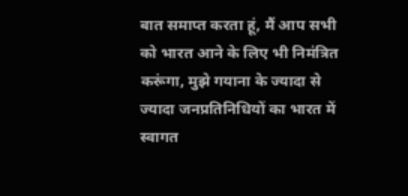बात समाप्त करता हूं, मैं आप सभी को भारत आने के लिए भी निमंत्रित करूंगा, मुझे गयाना के ज्यादा से ज्यादा जनप्रतिनिधियों का भारत में स्वागत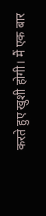करते हुए खुशी होगी। मैं एक बार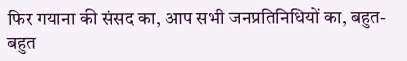फिर गयाना की संसद का, आप सभी जनप्रतिनिधियों का, बहुत-बहुत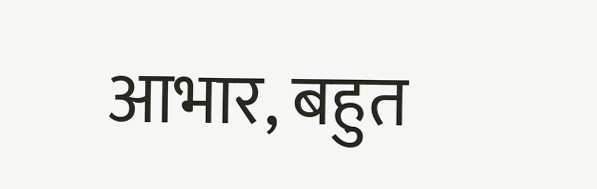आभार, बहुत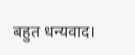बहुत धन्यवाद।